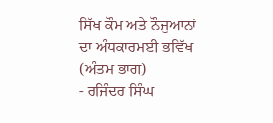ਸਿੱਖ ਕੌਮ ਅਤੇ ਨੌਜੁਆਨਾਂ ਦਾ ਅੰਧਕਾਰਮਈ ਭਵਿੱਖ (ਅੰਤਮ ਭਾਗ)
- ਰਜਿੰਦਰ ਸਿੰਘ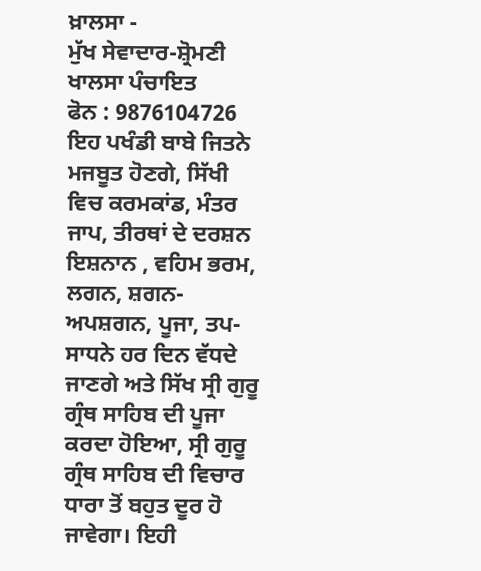ਖ਼ਾਲਸਾ -
ਮੁੱਖ ਸੇਵਾਦਾਰ-ਸ਼੍ਰੋਮਣੀ ਖਾਲਸਾ ਪੰਚਾਇਤ
ਫੋਨ : 9876104726
ਇਹ ਪਖੰਡੀ ਬਾਬੇ ਜਿਤਨੇ ਮਜਬੂਤ ਹੋਣਗੇ, ਸਿੱਖੀ ਵਿਚ ਕਰਮਕਾਂਡ, ਮੰਤਰ ਜਾਪ, ਤੀਰਥਾਂ ਦੇ ਦਰਸ਼ਨ ਇਸ਼ਨਾਨ , ਵਹਿਮ ਭਰਮ, ਲਗਨ, ਸ਼ਗਨ-ਅਪਸ਼ਗਨ, ਪੂਜਾ, ਤਪ-ਸਾਧਨੇ ਹਰ ਦਿਨ ਵੱਧਦੇ ਜਾਣਗੇ ਅਤੇ ਸਿੱਖ ਸ੍ਰੀ ਗੁਰੂ ਗ੍ਰੰਥ ਸਾਹਿਬ ਦੀ ਪੂਜਾ ਕਰਦਾ ਹੋਇਆ, ਸ੍ਰੀ ਗੁਰੂ ਗ੍ਰੰਥ ਸਾਹਿਬ ਦੀ ਵਿਚਾਰ ਧਾਰਾ ਤੋਂ ਬਹੁਤ ਦੂਰ ਹੋ ਜਾਵੇਗਾ। ਇਹੀ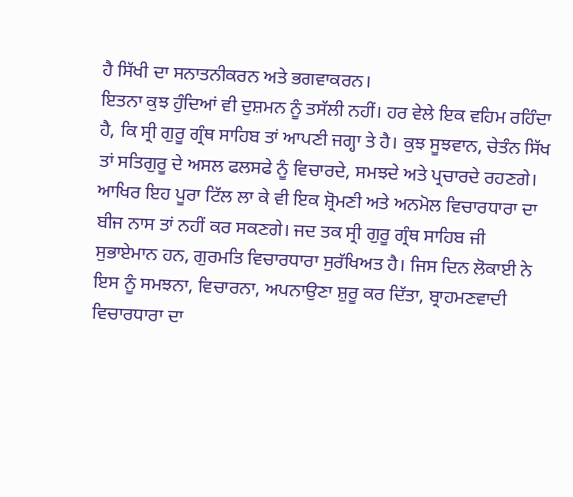ਹੈ ਸਿੱਖੀ ਦਾ ਸਨਾਤਨੀਕਰਨ ਅਤੇ ਭਗਵਾਕਰਨ।
ਇਤਨਾ ਕੁਝ ਹੁੰਦਿਆਂ ਵੀ ਦੁਸ਼ਮਨ ਨੂੰ ਤਸੱਲੀ ਨਹੀਂ। ਹਰ ਵੇਲੇ ਇਕ ਵਹਿਮ ਰਹਿੰਦਾ ਹੈ, ਕਿ ਸ੍ਰੀ ਗੁਰੂ ਗ੍ਰੰਥ ਸਾਹਿਬ ਤਾਂ ਆਪਣੀ ਜਗ੍ਹਾ ਤੇ ਹੈ। ਕੁਝ ਸੂਝਵਾਨ, ਚੇਤੰਨ ਸਿੱਖ ਤਾਂ ਸਤਿਗੁਰੂ ਦੇ ਅਸਲ ਫਲਸਫੇ ਨੂੰ ਵਿਚਾਰਦੇ, ਸਮਝਦੇ ਅਤੇ ਪ੍ਰਚਾਰਦੇ ਰਹਣਗੇ। ਆਖਿਰ ਇਹ ਪੂਰਾ ਟਿੱਲ ਲਾ ਕੇ ਵੀ ਇਕ ਸ਼੍ਰੋਮਣੀ ਅਤੇ ਅਨਮੋਲ ਵਿਚਾਰਧਾਰਾ ਦਾ ਬੀਜ ਨਾਸ ਤਾਂ ਨਹੀਂ ਕਰ ਸਕਣਗੇ। ਜਦ ਤਕ ਸ੍ਰੀ ਗੁਰੂ ਗ੍ਰੰਥ ਸਾਹਿਬ ਜੀ ਸੁਭਾਏਮਾਨ ਹਨ, ਗੁਰਮਤਿ ਵਿਚਾਰਧਾਰਾ ਸੁਰੱਖਿਅਤ ਹੈ। ਜਿਸ ਦਿਨ ਲੋਕਾਈ ਨੇ ਇਸ ਨੂੰ ਸਮਝਨਾ, ਵਿਚਾਰਨਾ, ਅਪਨਾਉਣਾ ਸ਼ੁਰੂ ਕਰ ਦਿੱਤਾ, ਬ੍ਰਾਹਮਣਵਾਦੀ ਵਿਚਾਰਧਾਰਾ ਦਾ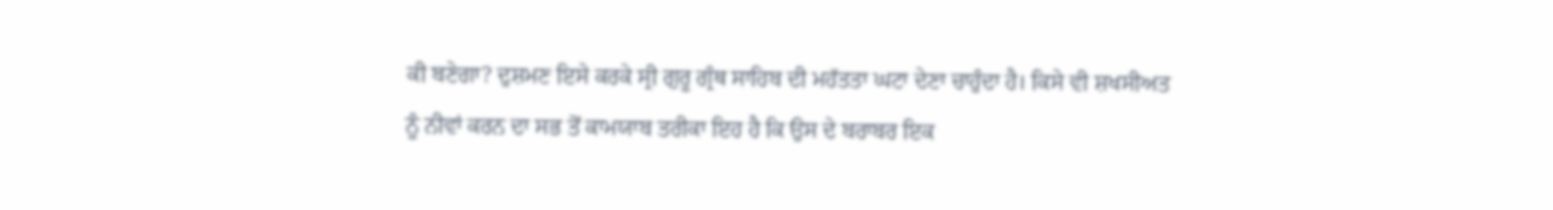ਕੀ ਬਣੇਗਾ? ਦੁਸ਼ਮਣ ਇਸੇ ਕਰਕੇ ਸ੍ਰੀ ਗੁਰੂ ਗ੍ਰੰਥ ਸਾਹਿਬ ਦੀ ਮਹੱਤਤਾ ਘਟਾ ਦੇਣਾ ਚਾਹੁੰਦਾ ਹੈ। ਕਿਸੇ ਵੀ ਸ਼ਖਸੀਅਤ ਨੂੰ ਨੀਵਾਂ ਕਰਨ ਦਾ ਸਭ ਤੋਂ ਕਾਮਯਾਬ ਤਰੀਕਾ ਇਹ ਹੈ ਕਿ ਉਸ ਦੇ ਬਰਾਬਰ ਇਕ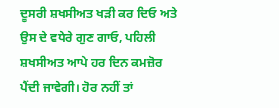ਦੂਸਰੀ ਸ਼ਖਸੀਅਤ ਖੜੀ ਕਰ ਦਿਓ ਅਤੇ ਉਸ ਦੇ ਵਧੇਰੇ ਗੁਣ ਗਾਓ, ਪਹਿਲੀ ਸ਼ਖਸੀਅਤ ਆਪੇ ਹਰ ਦਿਨ ਕਮਜ਼ੋਰ ਪੈਂਦੀ ਜਾਵੇਗੀ। ਹੋਰ ਨਹੀਂ ਤਾਂ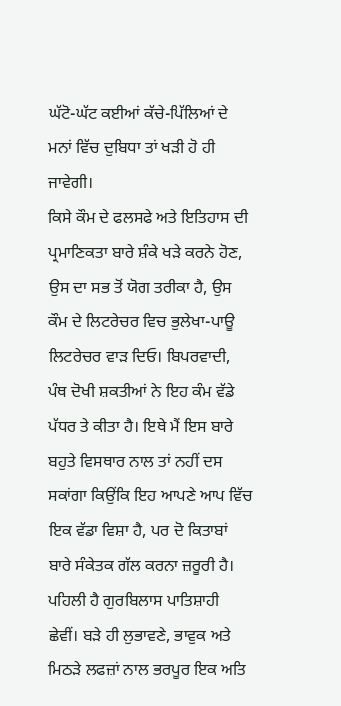ਘੱਟੋ-ਘੱਟ ਕਈਆਂ ਕੱਚੇ-ਪਿੱਲਿਆਂ ਦੇ ਮਨਾਂ ਵਿੱਚ ਦੁਬਿਧਾ ਤਾਂ ਖੜੀ ਹੋ ਹੀ ਜਾਵੇਗੀ।
ਕਿਸੇ ਕੌਮ ਦੇ ਫਲਸਫੇ ਅਤੇ ਇਤਿਹਾਸ ਦੀ ਪ੍ਰਮਾਣਿਕਤਾ ਬਾਰੇ ਸ਼ੰਕੇ ਖੜੇ ਕਰਨੇ ਹੋਣ, ਉਸ ਦਾ ਸਭ ਤੋਂ ਯੋਗ ਤਰੀਕਾ ਹੈ, ਉਸ ਕੌਮ ਦੇ ਲਿਟਰੇਚਰ ਵਿਚ ਭੁਲੇਖਾ-ਪਾਊ ਲਿਟਰੇਚਰ ਵਾੜ ਦਿਓ। ਬਿਪਰਵਾਦੀ, ਪੰਥ ਦੋਖੀ ਸ਼ਕਤੀਆਂ ਨੇ ਇਹ ਕੰਮ ਵੱਡੇ ਪੱਧਰ ਤੇ ਕੀਤਾ ਹੈ। ਇਥੇ ਮੈਂ ਇਸ ਬਾਰੇ ਬਹੁਤੇ ਵਿਸਥਾਰ ਨਾਲ ਤਾਂ ਨਹੀਂ ਦਸ ਸਕਾਂਗਾ ਕਿਉਂਕਿ ਇਹ ਆਪਣੇ ਆਪ ਵਿੱਚ ਇਕ ਵੱਡਾ ਵਿਸ਼ਾ ਹੈ, ਪਰ ਦੋ ਕਿਤਾਬਾਂ ਬਾਰੇ ਸੰਕੇਤਕ ਗੱਲ ਕਰਨਾ ਜ਼ਰੂਰੀ ਹੈ। ਪਹਿਲੀ ਹੈ ਗੁਰਬਿਲਾਸ ਪਾਤਿਸ਼ਾਹੀ ਛੇਵੀਂ। ਬੜੇ ਹੀ ਲੁਭਾਵਣੇ, ਭਾਵੁਕ ਅਤੇ ਮਿਠੜੇ ਲਫਜ਼ਾਂ ਨਾਲ ਭਰਪੂਰ ਇਕ ਅਤਿ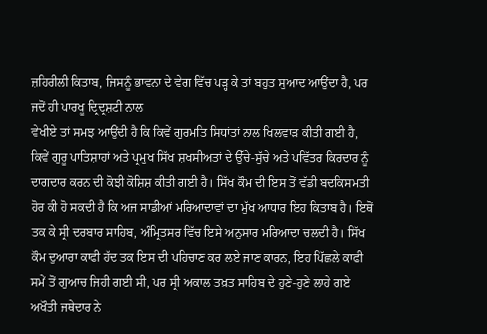ਜ਼ਹਿਰੀਲੀ ਕਿਤਾਬ, ਜਿਸਨੂੰ ਭਾਵਨਾ ਦੇ ਵੇਗ ਵਿੱਚ ਪੜ੍ਹ ਕੇ ਤਾਂ ਬਹੁਤ ਸੁਆਦ ਆਉਂਦਾ ਹੈ, ਪਰ ਜਦੋਂ ਹੀ ਪਾਰਖੂ ਦ੍ਰਿਦ੍ਰਸ਼ਟੀ ਨਾਲ
ਵੇਖੀਏ ਤਾਂ ਸਮਝ ਆਉਂਦੀ ਹੈ ਕਿ ਕਿਵੇਂ ਗੁਰਮਤਿ ਸਿਧਾਂਤਾਂ ਨਾਲ ਖਿਲਵਾੜ ਕੀਤੀ ਗਈ ਹੈ, ਕਿਵੇਂ ਗੁਰੂ ਪਾਤਿਸ਼ਾਹਾਂ ਅਤੇ ਪ੍ਰਮੁਖ ਸਿੱਖ ਸ਼ਖਸੀਅਤਾਂ ਦੇ ਉੱਚੇ-ਸੁੱਚੇ ਅਤੇ ਪਵਿੱਤਰ ਕਿਰਦਾਰ ਨੂੰ ਦਾਗਦਾਰ ਕਰਨ ਦੀ ਕੋਝੀ ਕੋਸ਼ਿਸ਼ ਕੀਤੀ ਗਈ ਹੈ। ਸਿੱਖ ਕੌਮ ਦੀ ਇਸ ਤੋਂ ਵੱਡੀ ਬਦਕਿਸਮਤੀ ਹੋਰ ਕੀ ਹੋ ਸਕਦੀ ਹੈ ਕਿ ਅਜ ਸਾਡੀਆਂ ਮਰਿਆਦਾਵਾਂ ਦਾ ਮੁੱਖ ਆਧਾਰ ਇਹ ਕਿਤਾਬ ਹੈ। ਇਥੋਂ ਤਕ ਕੇ ਸ੍ਰੀ ਦਰਬਾਰ ਸਾਹਿਬ, ਅੰਮ੍ਰਿਤਸਰ ਵਿੱਚ ਇਸੇ ਅਨੁਸਾਰ ਮਰਿਆਦਾ ਚਲਦੀ ਹੈ। ਸਿੱਖ ਕੌਮ ਦੁਆਰਾ ਕਾਫੀ ਹੱਦ ਤਕ ਇਸ ਦੀ ਪਹਿਚਾਣ ਕਰ ਲਏ ਜਾਣ ਕਾਰਨ, ਇਹ ਪਿੱਛਲੇ ਕਾਫੀ ਸਮੇਂ ਤੋਂ ਗੁਆਚ ਜਿਹੀ ਗਈ ਸੀ, ਪਰ ਸ੍ਰੀ ਅਕਾਲ ਤਖ਼ਤ ਸਾਹਿਬ ਦੇ ਹੁਣੇ-ਹੁਣੇ ਲਾਹੇ ਗਏ ਅਖੌਤੀ ਜਥੇਦਾਰ ਨੇ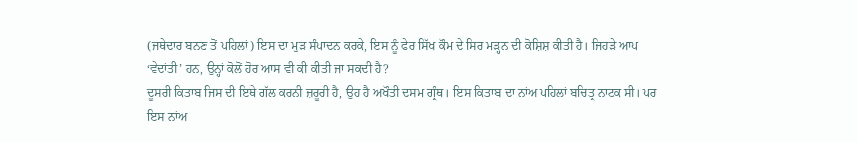(ਜਥੇਦਾਰ ਬਨਣ ਤੋਂ ਪਹਿਲਾਂ) ਇਸ ਦਾ ਮੁੜ ਸੰਪਾਦਨ ਕਰਕੇ, ਇਸ ਨੂੰ ਫੇਰ ਸਿੱਖ ਕੌਮ ਦੇ ਸਿਰ ਮੜ੍ਹਨ ਦੀ ਕੋਸ਼ਿਸ਼ ਕੀਤੀ ਹੈ। ਜਿਹੜੇ ਆਪ ‘ਵੇਦਾਂਤੀ’ ਹਨ, ਉਨ੍ਹਾਂ ਕੋਲੋਂ ਹੋਰ ਆਸ ਵੀ ਕੀ ਕੀਤੀ ਜਾ ਸਕਦੀ ਹੈ?
ਦੂਸਰੀ ਕਿਤਾਬ ਜਿਸ ਦੀ ਇਥੇ ਗੱਲ ਕਰਨੀ ਜ਼ਰੂਰੀ ਹੈ, ਉਹ ਹੈ ਅਖੌਤੀ ਦਸਮ ਗ੍ਰੰਥ। ਇਸ ਕਿਤਾਬ ਦਾ ਨਾਂਅ ਪਹਿਲਾਂ ਬਚਿਤ੍ਰ ਨਾਟਕ ਸੀ। ਪਰ ਇਸ ਨਾਂਅ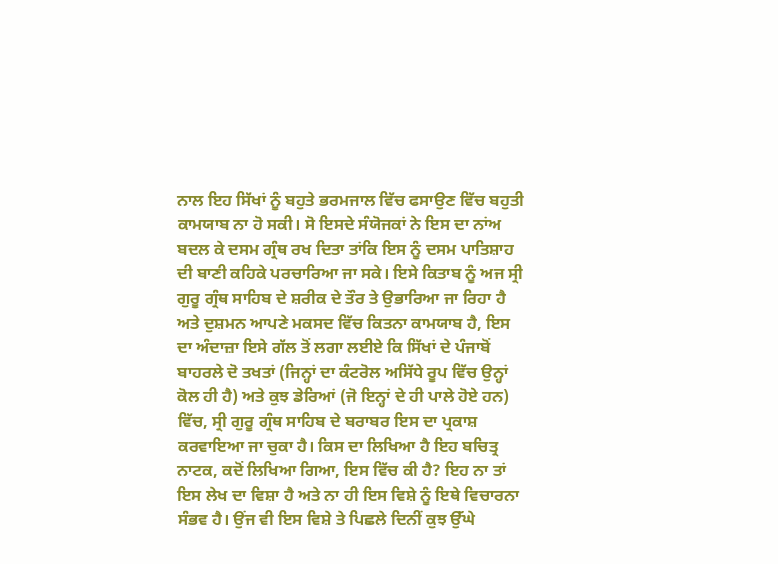ਨਾਲ ਇਹ ਸਿੱਖਾਂ ਨੂੰ ਬਹੁਤੇ ਭਰਮਜਾਲ ਵਿੱਚ ਫਸਾਉਣ ਵਿੱਚ ਬਹੁਤੀ ਕਾਮਯਾਬ ਨਾ ਹੋ ਸਕੀ। ਸੋ ਇਸਦੇ ਸੰਯੋਜਕਾਂ ਨੇ ਇਸ ਦਾ ਨਾਂਅ ਬਦਲ ਕੇ ਦਸਮ ਗ੍ਰੰਥ ਰਖ ਦਿਤਾ ਤਾਂਕਿ ਇਸ ਨੂੰ ਦਸਮ ਪਾਤਿਸ਼ਾਹ ਦੀ ਬਾਣੀ ਕਹਿਕੇ ਪਰਚਾਰਿਆ ਜਾ ਸਕੇ। ਇਸੇ ਕਿਤਾਬ ਨੂੰ ਅਜ ਸ੍ਰੀ ਗੁਰੂ ਗ੍ਰੰਥ ਸਾਹਿਬ ਦੇ ਸ਼ਰੀਕ ਦੇ ਤੌਰ ਤੇ ਉਭਾਰਿਆ ਜਾ ਰਿਹਾ ਹੈ ਅਤੇ ਦੁਸ਼ਮਨ ਆਪਣੇ ਮਕਸਦ ਵਿੱਚ ਕਿਤਨਾ ਕਾਮਯਾਬ ਹੈ, ਇਸ ਦਾ ਅੰਦਾਜ਼ਾ ਇਸੇ ਗੱਲ ਤੋਂ ਲਗਾ ਲਈਏ ਕਿ ਸਿੱਖਾਂ ਦੇ ਪੰਜਾਬੋਂ ਬਾਹਰਲੇ ਦੋ ਤਖਤਾਂ (ਜਿਨ੍ਹਾਂ ਦਾ ਕੰਟਰੋਲ ਅਸਿੱਧੇ ਰੂਪ ਵਿੱਚ ਉਨ੍ਹਾਂ ਕੋਲ ਹੀ ਹੈ) ਅਤੇ ਕੁਝ ਡੇਰਿਆਂ (ਜੋ ਇਨ੍ਹਾਂ ਦੇ ਹੀ ਪਾਲੇ ਹੋਏ ਹਨ) ਵਿੱਚ, ਸ੍ਰੀ ਗੁਰੂ ਗ੍ਰੰਥ ਸਾਹਿਬ ਦੇ ਬਰਾਬਰ ਇਸ ਦਾ ਪ੍ਰਕਾਸ਼ ਕਰਵਾਇਆ ਜਾ ਚੁਕਾ ਹੈ। ਕਿਸ ਦਾ ਲਿਖਿਆ ਹੈ ਇਹ ਬਚਿਤ੍ਰ ਨਾਟਕ, ਕਦੋਂ ਲਿਖਿਆ ਗਿਆ, ਇਸ ਵਿੱਚ ਕੀ ਹੈ? ਇਹ ਨਾ ਤਾਂ ਇਸ ਲੇਖ ਦਾ ਵਿਸ਼ਾ ਹੈ ਅਤੇ ਨਾ ਹੀ ਇਸ ਵਿਸ਼ੇ ਨੂੰ ਇਥੇ ਵਿਚਾਰਨਾ ਸੰਭਵ ਹੈ। ਉਂਜ ਵੀ ਇਸ ਵਿਸ਼ੇ ਤੇ ਪਿਛਲੇ ਦਿਨੀਂ ਕੁਝ ਉੱਘੇ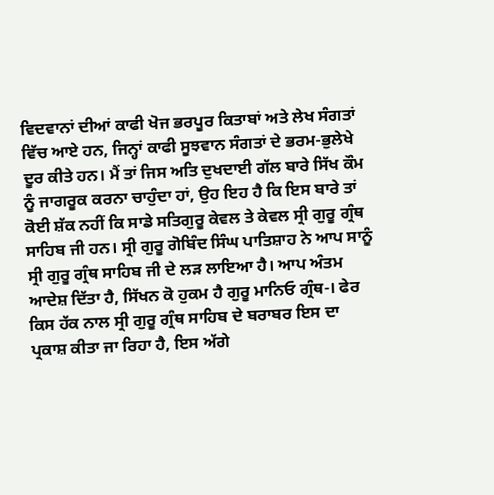ਵਿਦਵਾਨਾਂ ਦੀਆਂ ਕਾਫੀ ਖੋਜ ਭਰਪੂਰ ਕਿਤਾਬਾਂ ਅਤੇ ਲੇਖ ਸੰਗਤਾਂ ਵਿੱਚ ਆਏ ਹਨ, ਜਿਨ੍ਹਾਂ ਕਾਫੀ ਸੂਝਵਾਨ ਸੰਗਤਾਂ ਦੇ ਭਰਮ-ਭੁਲੇਖੇ ਦੂਰ ਕੀਤੇ ਹਨ। ਮੈਂ ਤਾਂ ਜਿਸ ਅਤਿ ਦੁਖਦਾਈ ਗੱਲ ਬਾਰੇ ਸਿੱਖ ਕੌਮ ਨੂੰ ਜਾਗਰੂਕ ਕਰਨਾ ਚਾਹੁੰਦਾ ਹਾਂ, ਉਹ ਇਹ ਹੈ ਕਿ ਇਸ ਬਾਰੇ ਤਾਂ ਕੋਈ ਸ਼ੱਕ ਨਹੀਂ ਕਿ ਸਾਡੇ ਸਤਿਗੁਰੂ ਕੇਵਲ ਤੇ ਕੇਵਲ ਸ੍ਰੀ ਗੁਰੂ ਗ੍ਰੰਥ ਸਾਹਿਬ ਜੀ ਹਨ। ਸ੍ਰੀ ਗੁਰੂ ਗੋਬਿੰਦ ਸਿੰਘ ਪਾਤਿਸ਼ਾਹ ਨੇ ਆਪ ਸਾਨੂੰ ਸ੍ਰੀ ਗੁਰੂ ਗ੍ਰੰਥ ਸਾਹਿਬ ਜੀ ਦੇ ਲੜ ਲਾਇਆ ਹੈ। ਆਪ ਅੰਤਮ ਆਦੇਸ਼ ਦਿੱਤਾ ਹੈ, ਸਿੱਖਨ ਕੋ ਹੁਕਮ ਹੈ ਗੁਰੂ ਮਾਨਿਓ ਗ੍ਰੰਥ-। ਫੇਰ ਕਿਸ ਹੱਕ ਨਾਲ ਸ੍ਰੀ ਗੁਰੂ ਗ੍ਰੰਥ ਸਾਹਿਬ ਦੇ ਬਰਾਬਰ ਇਸ ਦਾ ਪ੍ਰਕਾਸ਼ ਕੀਤਾ ਜਾ ਰਿਹਾ ਹੈ, ਇਸ ਅੱਗੇ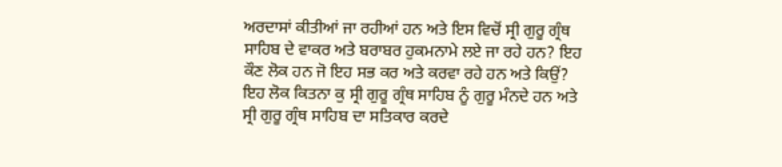ਅਰਦਾਸਾਂ ਕੀਤੀਆਂ ਜਾ ਰਹੀਆਂ ਹਨ ਅਤੇ ਇਸ ਵਿਚੋਂ ਸ੍ਰੀ ਗੁਰੂ ਗ੍ਰੰਥ ਸਾਹਿਬ ਦੇ ਵਾਕਰ ਅਤੇ ਬਰਾਬਰ ਹੁਕਮਨਾਮੇ ਲਏ ਜਾ ਰਹੇ ਹਨ? ਇਹ ਕੌਣ ਲੋਕ ਹਨ ਜੋ ਇਹ ਸਭ ਕਰ ਅਤੇ ਕਰਵਾ ਰਹੇ ਹਨ ਅਤੇ ਕਿਉਂ? ਇਹ ਲੋਕ ਕਿਤਨਾ ਕੁ ਸ੍ਰੀ ਗੁਰੂ ਗ੍ਰੰਥ ਸਾਹਿਬ ਨੂੰ ਗੁਰੂ ਮੰਨਦੇ ਹਨ ਅਤੇ ਸ੍ਰੀ ਗੁਰੂ ਗ੍ਰੰਥ ਸਾਹਿਬ ਦਾ ਸਤਿਕਾਰ ਕਰਦੇ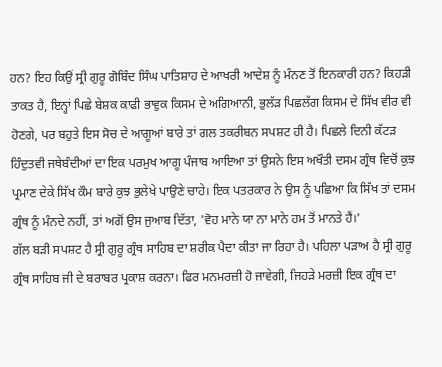ਹਨ? ਇਹ ਕਿਉਂ ਸ੍ਰੀ ਗੁਰੂ ਗੋਬਿੰਦ ਸਿੰਘ ਪਾਤਿਸ਼ਾਹ ਦੇ ਆਖਰੀ ਆਦੇਸ਼ ਨੂੰ ਮੰਨਣ ਤੋਂ ਇਨਕਾਰੀ ਹਨ? ਕਿਹੜੀ ਤਾਕਤ ਹੈ, ਇਨ੍ਹਾਂ ਪਿਛੇ ਬੇਸ਼ਕ ਕਾਫੀ ਭਾਵੁਕ ਕਿਸਮ ਦੇ ਅਗਿਆਨੀ, ਭੁਲੱੜ ਪਿਛਲੱਗ ਕਿਸਮ ਦੇ ਸਿੱਖ ਵੀਰ ਵੀ ਹੋਣਗੇ, ਪਰ ਬਹੁਤੇ ਇਸ ਸੋਚ ਦੇ ਆਗੂਆਂ ਬਾਰੇ ਤਾਂ ਗਲ ਤਕਰੀਬਨ ਸਪਸ਼ਟ ਹੀ ਹੈ। ਪਿਛਲੇ ਦਿਨੀ ਕੱਟੜ ਹਿੰਦੁਤਵੀ ਜਥੇਬੰਦੀਆਂ ਦਾ ਇਕ ਪਰਮੁਖ ਆਗੂ ਪੰਜਾਬ ਆਇਆ ਤਾਂ ਉਸਨੇ ਇਸ ਅਖੌਤੀ ਦਸਮ ਗ੍ਰੰਥ ਵਿਚੋਂ ਕੁਝ ਪ੍ਰਮਾਣ ਦੇਕੇ ਸਿੱਖ ਕੌਮ ਬਾਰੇ ਕੁਝ ਭੁਲੇਖੇ ਪਾਉਣੇ ਚਾਹੇ। ਇਕ ਪਤਰਕਾਰ ਨੇ ਉਸ ਨੂੰ ਪਛਿਆ ਕਿ ਸਿੱਖ ਤਾਂ ਦਸਮ ਗ੍ਰੰਥ ਨੂੰ ਮੰਨਦੇ ਨਹੀਂ, ਤਾਂ ਅਗੋਂ ਉਸ ਜੁਆਬ ਦਿੱਤਾ, 'ਵੋਹ ਮਾਨੇ ਯਾ ਨਾ ਮਾਨੇ ਹਮ ਤੋਂ ਮਾਨਤੇ ਹੈਂ।'
ਗੱਲ ਬੜੀ ਸਪਸ਼ਟ ਹੈ ਸ੍ਰੀ ਗੁਰੂ ਗ੍ਰੰਥ ਸਾਹਿਬ ਦਾ ਸ਼ਰੀਕ ਪੈਦਾ ਕੀਤਾ ਜਾ ਰਿਹਾ ਹੈ। ਪਹਿਲਾ ਪੜਾਅ ਹੈ ਸ੍ਰੀ ਗੁਰੂ ਗ੍ਰੰਥ ਸਾਹਿਬ ਜੀ ਦੇ ਬਰਾਬਰ ਪ੍ਰਕਾਸ਼ ਕਰਨਾ। ਫਿਰ ਮਨਮਰਜ਼ੀ ਹੋ ਜਾਵੇਗੀ, ਜਿਹੜੇ ਮਰਜ਼ੀ ਇਕ ਗ੍ਰੰਥ ਦਾ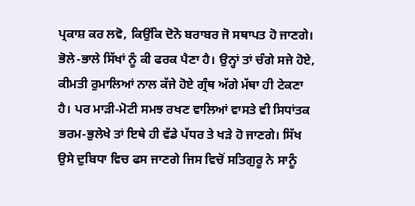ਪ੍ਰਕਾਸ਼ ਕਰ ਲਵੋ, ਕਿਉਂਕਿ ਦੋਨੋ ਬਰਾਬਰ ਜੋ ਸਥਾਪਤ ਹੋ ਜਾਣਗੇ। ਭੋਲੇ-ਭਾਲੇ ਸਿੱਖਾਂ ਨੂੰ ਕੀ ਫਰਕ ਪੈਣਾ ਹੈ। ਉਨ੍ਹਾਂ ਤਾਂ ਚੰਗੇ ਸਜੇ ਹੋਏ, ਕੀਮਤੀ ਰੁਮਾਲਿਆਂ ਨਾਲ ਕੱਜੇ ਹੋਏ ਗ੍ਰੰਥ ਅੱਗੇ ਮੱਥਾ ਹੀ ਟੇਕਣਾ ਹੈ। ਪਰ ਮਾੜੀ-ਮੋਟੀ ਸਮਝ ਰਖਣ ਵਾਲਿਆਂ ਵਾਸਤੇ ਵੀ ਸਿਧਾਂਤਕ ਭਰਮ-ਭੁਲੇਖੇ ਤਾਂ ਇਥੇ ਹੀ ਵੱਡੇ ਪੱਧਰ ਤੇ ਖੜੇ ਹੋ ਜਾਣਗੇ। ਸਿੱਖ ਉਸੇ ਦੁਬਿਧਾ ਵਿਚ ਫਸ ਜਾਣਗੇ ਜਿਸ ਵਿਚੋਂ ਸਤਿਗੁਰੂ ਨੇ ਸਾਨੂੰ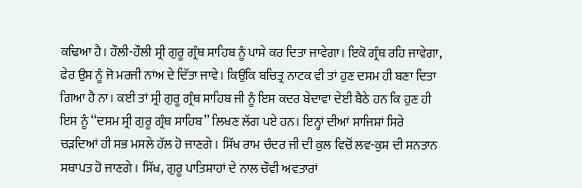ਕਢਿਆ ਹੈ। ਹੌਲੀ-ਹੌਲੀ ਸ੍ਰੀ ਗੁਰੂ ਗ੍ਰੰਥ ਸਾਹਿਬ ਨੂੰ ਪਾਸੇ ਕਰ ਦਿਤਾ ਜਾਵੇਗਾ। ਇਕੋ ਗ੍ਰੰਥ ਰਹਿ ਜਾਵੇਗਾ, ਫੇਰ ਉਸ ਨੂੰ ਜੋ ਮਰਜੀ ਨਾਂਅ ਦੇ ਦਿੱਤਾ ਜਾਵੇ। ਕਿਉਂਕਿ ਬਚਿਤ੍ਰ ਨਾਟਕ ਵੀ ਤਾਂ ਹੁਣ ਦਸਮ ਹੀ ਬਣਾ ਦਿਤਾ ਗਿਆ ਹੈ ਨਾ। ਕਈ ਤਾਂ ਸ੍ਰੀ ਗੁਰੂ ਗ੍ਰੰਥ ਸਾਹਿਬ ਜੀ ਨੂੰ ਇਸ ਕਦਰ ਬੇਦਾਵਾ ਦੇਈ ਬੈਠੇ ਹਨ ਕਿ ਹੁਣ ਹੀ ਇਸ ਨੂੰ ‘‘ਦਸਮ ਸ੍ਰੀ ਗੁਰੂ ਗ੍ਰੰਥ ਸਾਹਿਬ’’ ਲਿਖਣ ਲੱਗ ਪਏ ਹਨ। ਇਨ੍ਹਾਂ ਦੀਆਂ ਸਾਜਿਸ਼ਾਂ ਸਿਰੇ ਚੜਦਿਆਂ ਹੀ ਸਭ ਮਸਲੇ ਹੱਲ ਹੋ ਜਾਣਗੇ। ਸਿੱਖ ਰਾਮ ਚੰਦਰ ਜੀ ਦੀ ਕੁਲ ਵਿਚੋਂ ਲਵ-ਕੁਸ਼ ਦੀ ਸਨਤਾਨ ਸਥਾਪਤ ਹੋ ਜਾਣਗੇ। ਸਿੱਖ, ਗੁਰੂ ਪਾਤਿਸ਼ਾਹਾਂ ਦੇ ਨਾਲ ਚੌਵੀ ਅਵਤਾਰਾਂ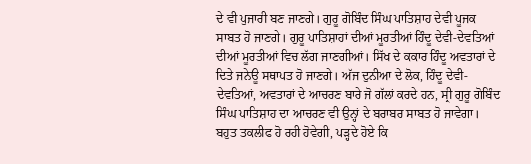ਦੇ ਵੀ ਪੁਜਾਰੀ ਬਣ ਜਾਣਗੇ। ਗੁਰੂ ਗੋਬਿੰਦ ਸਿੰਘ ਪਾਤਿਸ਼ਾਹ ਦੇਵੀ ਪੂਜਕ ਸਾਬਤ ਹੋ ਜਾਣਗੇ। ਗੁਰੂ ਪਾਤਿਸ਼ਾਹਾਂ ਦੀਆਂ ਮੂਰਤੀਆਂ ਹਿੰਦੂ ਦੇਵੀ-ਦੇਵਤਿਆਂ ਦੀਆਂ ਮੂਰਤੀਆਂ ਵਿਚ ਲੱਗ ਜਾਣਗੀਆਂ। ਸਿੱਖ ਦੇ ਕਕਾਰ ਹਿੰਦੂ ਅਵਤਾਰਾਂ ਦੇ ਦਿਤੇ ਜਨੇਊ ਸਥਾਪਤ ਹੋ ਜਾਣਗੇ। ਅੱਜ ਦੁਨੀਆ ਦੇ ਲੋਕ, ਹਿੰਦੂ ਦੇਵੀ-ਦੇਵਤਿਆਂ, ਅਵਤਾਰਾਂ ਦੇ ਆਚਰਣ ਬਾਰੇ ਜੋ ਗੱਲਾਂ ਕਰਦੇ ਹਨ, ਸ੍ਰੀ ਗੁਰੂ ਗੋਬਿੰਦ ਸਿੰਘ ਪਾਤਿਸ਼ਾਹ ਦਾ ਆਚਰਣ ਵੀ ਉਨ੍ਹਾਂ ਦੇ ਬਰਾਬਰ ਸਾਬਤ ਹੋ ਜਾਵੇਗਾ।
ਬਹੁਤ ਤਕਲੀਫ ਹੋ ਰਹੀ ਹੋਵੇਗੀ, ਪੜ੍ਹਦੇ ਹੋਏ ਕਿ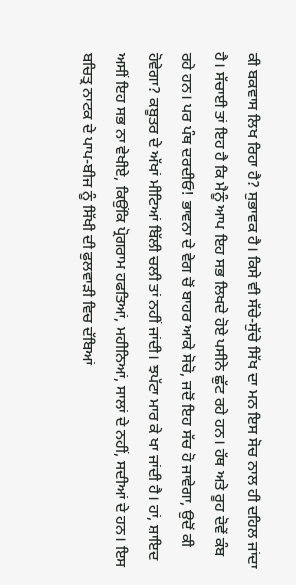ਕੀ ਬਕਵਾਸ ਲਿਖ ਰਿਹਾ ਹੈ? ਸੁਭਾਵਕ ਹੈ। ਕਿਸੇ ਵੀ ਸੱਚੇ-ਸੁੱਚੇ ਸਿੱਖ ਦਾ ਮਨ ਇਸ ਸੋਚ ਨਾਲ ਹੀ ਦਹਿਲ ਜਾਂਦਾ ਹੈ। ਸੱਚਾਈ ਤਾਂ ਇਹ ਹੈ ਕਿ ਮੈਨੂੰ ਆਪ ਇਹ ਸਭ ਲਿਖਦੇ ਹੋਏ ਪਸੀਨੇ ਛੁੱਟ ਰਹੇ ਹਨ। ਹੱਥ ਅਤੇ ਰੂਹ ਦੋਵੇਂ ਕੰਬ ਰਹੇ ਹਨ। ਪਰ ਪੰਥ ਦਰਦੀਓ! ਭਾਵਨਾ ਦੇ ਵੇਗ ਚੋਂ ਬਾਹਰ ਆਕੇ ਸੋਚੋ, ਜਦੋਂ ਇਹ ਸੱਚ ਹੋ ਜਾਵੇਗਾ, ਉਦੋਂ ਕੀ ਹੋਵੇਗਾ? ਕਬੂਤਰ ਦੇ ਅੱਖਾਂ ਮੀਟਿਆਂ ਬਿੱਲੀ ਚਲੀ ਤਾਂ ਨਹੀਂ ਜਾਂਦੀ। ਝਪੱਟਾ ਮਾਰ ਕੇ ਖਾ ਜਾਂਦੀ ਹੈ। ਹਾਂ, ਸ਼ਾਇਦ ਅਸੀਂ ਇਹ ਸਭ ਨਾ ਵੇਖੀਏ, ਕਿਉਂਕਿ ਪ੍ਰੋਗਰਾਮ ਹਫਤਿਆਂ, ਮਹੀਨਿਆਂ, ਸਾਲਾਂ ਦੇ ਨਹੀਂ, ਸਦੀਆਂ ਦੇ ਹਨ। ਇਸ ਬਚਿਤ੍ਰ ਨਾਟਕ ਦੇ ਪਾਪ-ਬੀਜ ਨੂੰ ਸਿੱਖੀ ਦੀ ਫੁਲਵਾੜੀ ਵਿਚ ਦੱਬਿਆਂ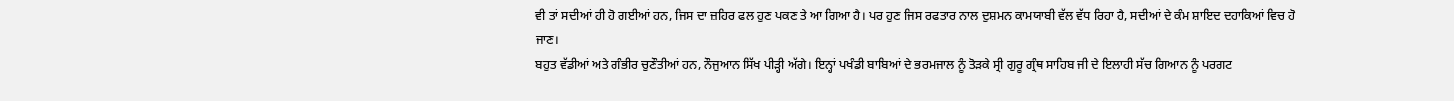ਵੀ ਤਾਂ ਸਦੀਆਂ ਹੀ ਹੋ ਗਈਆਂ ਹਨ, ਜਿਸ ਦਾ ਜ਼ਹਿਰ ਫਲ ਹੁਣ ਪਕਣ ਤੇ ਆ ਗਿਆ ਹੈ। ਪਰ ਹੁਣ ਜਿਸ ਰਫਤਾਰ ਨਾਲ ਦੁਸ਼ਮਨ ਕਾਮਯਾਬੀ ਵੱਲ ਵੱਧ ਰਿਹਾ ਹੈ, ਸਦੀਆਂ ਦੇ ਕੰਮ ਸ਼ਾਇਦ ਦਹਾਕਿਆਂ ਵਿਚ ਹੋ ਜਾਣ।
ਬਹੁਤ ਵੱਡੀਆਂ ਅਤੇ ਗੰਭੀਰ ਚੁਣੌਤੀਆਂ ਹਨ, ਨੌਜੁਆਨ ਸਿੱਖ ਪੀੜ੍ਹੀ ਅੱਗੇ। ਇਨ੍ਹਾਂ ਪਖੰਡੀ ਬਾਬਿਆਂ ਦੇ ਭਰਮਜਾਲ ਨੂੰ ਤੋੜਕੇ ਸ੍ਰੀ ਗੁਰੂ ਗ੍ਰੰਥ ਸਾਹਿਬ ਜੀ ਦੇ ਇਲਾਹੀ ਸੱਚ ਗਿਆਨ ਨੂੰ ਪਰਗਟ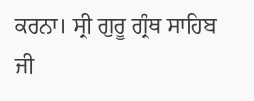ਕਰਨਾ। ਸ੍ਰੀ ਗੁਰੂ ਗ੍ਰੰਥ ਸਾਹਿਬ ਜੀ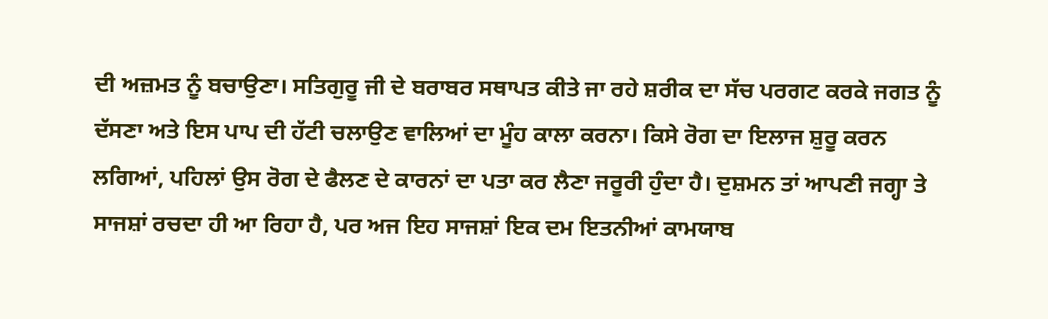ਦੀ ਅਜ਼ਮਤ ਨੂੰ ਬਚਾਉਣਾ। ਸਤਿਗੁਰੂ ਜੀ ਦੇ ਬਰਾਬਰ ਸਥਾਪਤ ਕੀਤੇ ਜਾ ਰਹੇ ਸ਼ਰੀਕ ਦਾ ਸੱਚ ਪਰਗਟ ਕਰਕੇ ਜਗਤ ਨੂੰ ਦੱਸਣਾ ਅਤੇ ਇਸ ਪਾਪ ਦੀ ਹੱਟੀ ਚਲਾਉਣ ਵਾਲਿਆਂ ਦਾ ਮੂੰਹ ਕਾਲਾ ਕਰਨਾ। ਕਿਸੇ ਰੋਗ ਦਾ ਇਲਾਜ ਸ਼ੁਰੂ ਕਰਨ ਲਗਿਆਂ, ਪਹਿਲਾਂ ਉਸ ਰੋਗ ਦੇ ਫੈਲਣ ਦੇ ਕਾਰਨਾਂ ਦਾ ਪਤਾ ਕਰ ਲੈਣਾ ਜਰੂਰੀ ਹੁੰਦਾ ਹੈ। ਦੁਸ਼ਮਨ ਤਾਂ ਆਪਣੀ ਜਗ੍ਹਾ ਤੇ ਸਾਜਸ਼ਾਂ ਰਚਦਾ ਹੀ ਆ ਰਿਹਾ ਹੈ, ਪਰ ਅਜ ਇਹ ਸਾਜਸ਼ਾਂ ਇਕ ਦਮ ਇਤਨੀਆਂ ਕਾਮਯਾਬ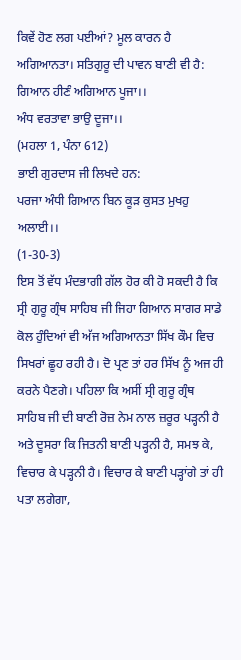ਕਿਵੇਂ ਹੋਣ ਲਗ ਪਈਆਂ? ਮੂਲ ਕਾਰਨ ਹੈ ਅਗਿਆਨਤਾ। ਸਤਿਗੁਰੂ ਦੀ ਪਾਵਨ ਬਾਣੀ ਵੀ ਹੈ:
ਗਿਆਨ ਹੀਣੰ ਅਗਿਆਨ ਪੂਜਾ।।
ਅੰਧ ਵਰਤਾਵਾ ਭਾਉ ਦੂਜਾ।।
(ਮਹਲਾ 1, ਪੰਨਾ 612)
ਭਾਈ ਗੁਰਦਾਸ ਜੀ ਲਿਖਦੇ ਹਨ:
ਪਰਜਾ ਅੰਧੀ ਗਿਆਨ ਬਿਨ ਕੂੜ ਕੁਸਤ ਮੁਖਹੁ ਅਲਾਈ।।
(1-30-3)
ਇਸ ਤੋਂ ਵੱਧ ਮੰਦਭਾਗੀ ਗੱਲ ਹੋਰ ਕੀ ਹੋ ਸਕਦੀ ਹੈ ਕਿ ਸ੍ਰੀ ਗੁਰੂ ਗ੍ਰੰਥ ਸਾਹਿਬ ਜੀ ਜਿਹਾ ਗਿਆਨ ਸਾਗਰ ਸਾਡੇ ਕੋਲ ਹੁੰਦਿਆਂ ਵੀ ਅੱਜ ਅਗਿਆਨਤਾ ਸਿੱਖ ਕੌਮ ਵਿਚ ਸਿਖਰਾਂ ਛੂਹ ਰਹੀ ਹੈ। ਦੋ ਪ੍ਰਣ ਤਾਂ ਹਰ ਸਿੱਖ ਨੂੰ ਅਜ ਹੀ ਕਰਨੇ ਪੈਣਗੇ। ਪਹਿਲਾ ਕਿ ਅਸੀਂ ਸ੍ਰੀ ਗੁਰੂ ਗ੍ਰੰਥ ਸਾਹਿਬ ਜੀ ਦੀ ਬਾਣੀ ਰੋਜ਼ ਨੇਮ ਨਾਲ ਜ਼ਰੂਰ ਪੜ੍ਹਨੀ ਹੈ ਅਤੇ ਦੂਸਰਾ ਕਿ ਜਿਤਨੀ ਬਾਣੀ ਪੜ੍ਹਨੀ ਹੈ, ਸਮਝ ਕੇ, ਵਿਚਾਰ ਕੇ ਪੜ੍ਹਨੀ ਹੈ। ਵਿਚਾਰ ਕੇ ਬਾਣੀ ਪੜ੍ਹਾਂਗੇ ਤਾਂ ਹੀ ਪਤਾ ਲਗੇਗਾ,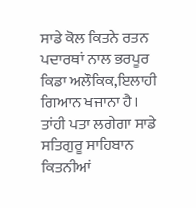ਸਾਡੇ ਕੋਲ ਕਿਤਨੇ ਰਤਨ ਪਦਾਰਥਾਂ ਨਾਲ ਭਰਪੂਰ ਕਿਡਾ ਅਲੌਕਿਕ,ਇਲਾਹੀ ਗਿਆਨ ਖਜਾਨਾ ਹੈ। ਤਾਂਹੀ ਪਤਾ ਲਗੇਗਾ ਸਾਡੇ ਸਤਿਗੁਰੂ ਸਾਹਿਬਾਨ ਕਿਤਨੀਆਂ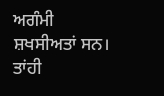ਅਗੰਮੀ ਸ਼ਖਸੀਅਤਾਂ ਸਨ। ਤਾਂਹੀ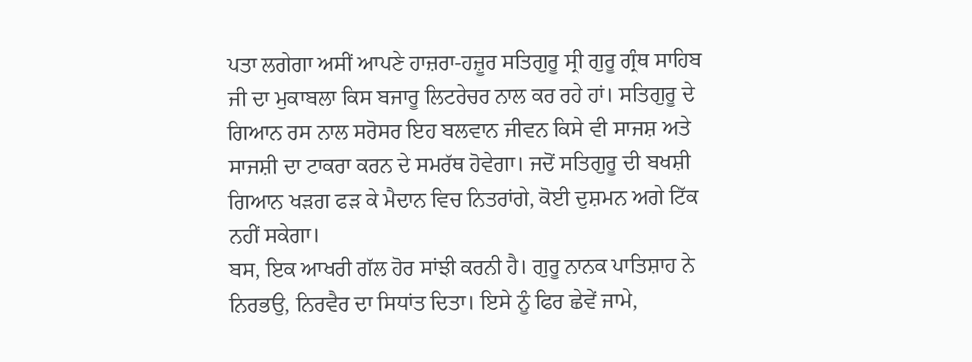ਪਤਾ ਲਗੇਗਾ ਅਸੀਂ ਆਪਣੇ ਹਾਜ਼ਰਾ-ਹਜ਼ੂਰ ਸਤਿਗੁਰੂ ਸ੍ਰੀ ਗੁਰੂ ਗ੍ਰੰਥ ਸਾਹਿਬ ਜੀ ਦਾ ਮੁਕਾਬਲਾ ਕਿਸ ਬਜਾਰੂ ਲਿਟਰੇਚਰ ਨਾਲ ਕਰ ਰਹੇ ਹਾਂ। ਸਤਿਗੁਰੂ ਦੇ ਗਿਆਨ ਰਸ ਨਾਲ ਸਰੋਸਰ ਇਹ ਬਲਵਾਨ ਜੀਵਨ ਕਿਸੇ ਵੀ ਸਾਜਸ਼ ਅਤੇ ਸਾਜਸ਼ੀ ਦਾ ਟਾਕਰਾ ਕਰਨ ਦੇ ਸਮਰੱਥ ਹੋਵੇਗਾ। ਜਦੋਂ ਸਤਿਗੁਰੂ ਦੀ ਬਖਸ਼ੀ ਗਿਆਨ ਖੜਗ ਫੜ ਕੇ ਮੈਦਾਨ ਵਿਚ ਨਿਤਰਾਂਗੇ, ਕੋਈ ਦੁਸ਼ਮਨ ਅਗੇ ਟਿੱਕ ਨਹੀਂ ਸਕੇਗਾ।
ਬਸ, ਇਕ ਆਖਰੀ ਗੱਲ ਹੋਰ ਸਾਂਝੀ ਕਰਨੀ ਹੈ। ਗੁਰੂ ਨਾਨਕ ਪਾਤਿਸ਼ਾਹ ਨੇ ਨਿਰਭਉ, ਨਿਰਵੈਰ ਦਾ ਸਿਧਾਂਤ ਦਿਤਾ। ਇਸੇ ਨੂੰ ਫਿਰ ਛੇਵੇਂ ਜਾਮੇ,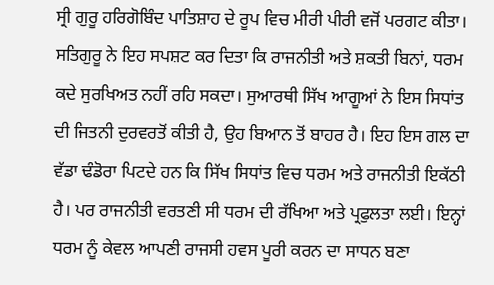ਸ੍ਰੀ ਗੁਰੂ ਹਰਿਗੋਬਿੰਦ ਪਾਤਿਸ਼ਾਹ ਦੇ ਰੂਪ ਵਿਚ ਮੀਰੀ ਪੀਰੀ ਵਜੋਂ ਪਰਗਟ ਕੀਤਾ। ਸਤਿਗੁਰੂ ਨੇ ਇਹ ਸਪਸ਼ਟ ਕਰ ਦਿਤਾ ਕਿ ਰਾਜਨੀਤੀ ਅਤੇ ਸ਼ਕਤੀ ਬਿਨਾਂ, ਧਰਮ ਕਦੇ ਸੁਰਖਿਅਤ ਨਹੀਂ ਰਹਿ ਸਕਦਾ। ਸੁਆਰਥੀ ਸਿੱਖ ਆਗੂਆਂ ਨੇ ਇਸ ਸਿਧਾਂਤ ਦੀ ਜਿਤਨੀ ਦੁਰਵਰਤੋਂ ਕੀਤੀ ਹੈ, ਉਹ ਬਿਆਨ ਤੋਂ ਬਾਹਰ ਹੈ। ਇਹ ਇਸ ਗਲ ਦਾ ਵੱਡਾ ਢੰਡੋਰਾ ਪਿਟਦੇ ਹਨ ਕਿ ਸਿੱਖ ਸਿਧਾਂਤ ਵਿਚ ਧਰਮ ਅਤੇ ਰਾਜਨੀਤੀ ਇਕੱਠੀ ਹੈ। ਪਰ ਰਾਜਨੀਤੀ ਵਰਤਣੀ ਸੀ ਧਰਮ ਦੀ ਰੱਖਿਆ ਅਤੇ ਪ੍ਰਫੁਲਤਾ ਲਈ। ਇਨ੍ਹਾਂ ਧਰਮ ਨੂੰ ਕੇਵਲ ਆਪਣੀ ਰਾਜਸੀ ਹਵਸ ਪੂਰੀ ਕਰਨ ਦਾ ਸਾਧਨ ਬਣਾ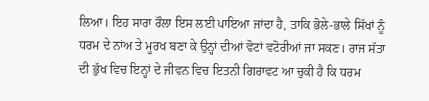ਲਿਆ। ਇਹ ਸਾਰਾ ਰੌਲਾ ਇਸ ਲਈ ਪਾਇਆ ਜਾਂਦਾ ਹੈ, ਤਾਕਿ ਭੋਲੇ-ਭਾਲੇ ਸਿੱਖਾਂ ਨੂੰ ਧਰਮ ਦੇ ਨਾਂਅ ਤੇ ਮੂਰਖ ਬਣਾ ਕੇ ਉਨ੍ਹਾਂ ਦੀਆਂ ਵੋਟਾਂ ਵਟੋਰੀਆਂ ਜਾ ਸਕਣ। ਰਾਜ ਸੱਤਾ ਦੀ ਭੁੱਖ ਵਿਚ ਇਨ੍ਹਾਂ ਦੇ ਜੀਵਨ ਵਿਚ ਇਤਨੀ ਗਿਰਾਵਟ ਆ ਚੁਕੀ ਹੈ ਕਿ ਧਰਮ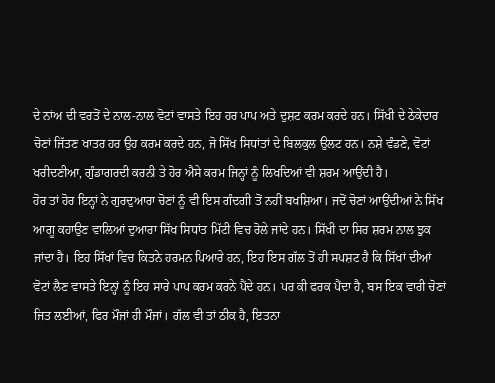ਦੇ ਨਾਂਅ ਦੀ ਵਰਤੋਂ ਦੇ ਨਾਲ-ਨਾਲ ਵੋਟਾਂ ਵਾਸਤੇ ਇਹ ਹਰ ਪਾਪ ਅਤੇ ਦੁਸ਼ਟ ਕਰਮ ਕਰਦੇ ਹਨ। ਸਿੱਖੀ ਦੇ ਠੇਕੇਦਾਰ ਚੋਣਾਂ ਜਿੱਤਣ ਖਾਤਰ ਹਰ ਉਹ ਕਰਮ ਕਰਦੇ ਹਨ, ਜੋ ਸਿੱਖ ਸਿਧਾਂਤਾਂ ਦੇ ਬਿਲਕੁਲ ਉਲਟ ਹਨ। ਨਸ਼ੇ ਵੰਡਣੇ, ਵੋਟਾਂ ਖਰੀਦਣੀਆ, ਗੁੰਡਾਗਰਦੀ ਕਰਨੀ ਤੇ ਹੋਰ ਐਸੇ ਕਰਮ ਜਿਨ੍ਹਾਂ ਨੂੰ ਲਿਖਦਿਆਂ ਵੀ ਸ਼ਰਮ ਆਉਂਦੀ ਹੈ।
ਹੋਰ ਤਾਂ ਹੋਰ ਇਨ੍ਹਾਂ ਨੇ ਗੁਰਦੁਆਰਾ ਚੋਣਾਂ ਨੂੰ ਵੀ ਇਸ ਗੰਦਗੀ ਤੋਂ ਨਹੀਂ ਬਖਸ਼ਿਆ। ਜਦੋਂ ਚੋਣਾਂ ਆਉਂਦੀਆਂ ਨੇ ਸਿੱਖ ਆਗੂ ਕਹਾਉਣ ਵਾਲਿਆਂ ਦੁਆਰਾ ਸਿੱਖ ਸਿਧਾਂਤ ਮਿੱਟੀ ਵਿਚ ਰੋਲੇ ਜਾਂਦੇ ਹਨ। ਸਿੱਖੀ ਦਾ ਸਿਰ ਸ਼ਰਮ ਨਾਲ ਝੁਕ ਜਾਂਦਾ ਹੈ। ਇਹ ਸਿੱਖਾਂ ਵਿਚ ਕਿਤਨੇ ਹਰਮਨ ਪਿਆਰੇ ਹਨ, ਇਹ ਇਸ ਗੱਲ ਤੋਂ ਹੀ ਸਪਸ਼ਟ ਹੈ ਕਿ ਸਿੱਖਾਂ ਦੀਆਂ ਵੋਟਾਂ ਲੈਣ ਵਾਸਤੇ ਇਨ੍ਹਾਂ ਨੂੰ ਇਹ ਸਾਰੇ ਪਾਪ ਕਰਮ ਕਰਨੇ ਪੈਂਦੇ ਹਨ। ਪਰ ਕੀ ਫਰਕ ਪੈਂਦਾ ਹੈ, ਬਸ ਇਕ ਵਾਰੀ ਚੋਣਾਂ ਜਿਤ ਲਈਆਂ, ਫਿਰ ਮੌਜਾਂ ਹੀ ਮੌਜਾਂ। ਗੱਲ ਵੀ ਤਾਂ ਠੀਕ ਹੈ, ਇਤਨਾ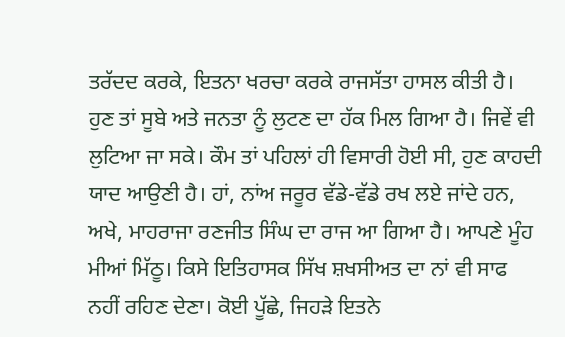ਤਰੱਦਦ ਕਰਕੇ, ਇਤਨਾ ਖਰਚਾ ਕਰਕੇ ਰਾਜਸੱਤਾ ਹਾਸਲ ਕੀਤੀ ਹੈ। ਹੁਣ ਤਾਂ ਸੂਬੇ ਅਤੇ ਜਨਤਾ ਨੂੰ ਲੁਟਣ ਦਾ ਹੱਕ ਮਿਲ ਗਿਆ ਹੈ। ਜਿਵੇਂ ਵੀ ਲੁਟਿਆ ਜਾ ਸਕੇ। ਕੌਮ ਤਾਂ ਪਹਿਲਾਂ ਹੀ ਵਿਸਾਰੀ ਹੋਈ ਸੀ, ਹੁਣ ਕਾਹਦੀ ਯਾਦ ਆਉਣੀ ਹੈ। ਹਾਂ, ਨਾਂਅ ਜਰੂਰ ਵੱਡੇ-ਵੱਡੇ ਰਖ ਲਏ ਜਾਂਦੇ ਹਨ, ਅਖੇ, ਮਾਹਰਾਜਾ ਰਣਜੀਤ ਸਿੰਘ ਦਾ ਰਾਜ ਆ ਗਿਆ ਹੈ। ਆਪਣੇ ਮੂੰਹ ਮੀਆਂ ਮਿੱਠੂ। ਕਿਸੇ ਇਤਿਹਾਸਕ ਸਿੱਖ ਸ਼ਖਸੀਅਤ ਦਾ ਨਾਂ ਵੀ ਸਾਫ ਨਹੀਂ ਰਹਿਣ ਦੇਣਾ। ਕੋਈ ਪੂੱਛੇ, ਜਿਹੜੇ ਇਤਨੇ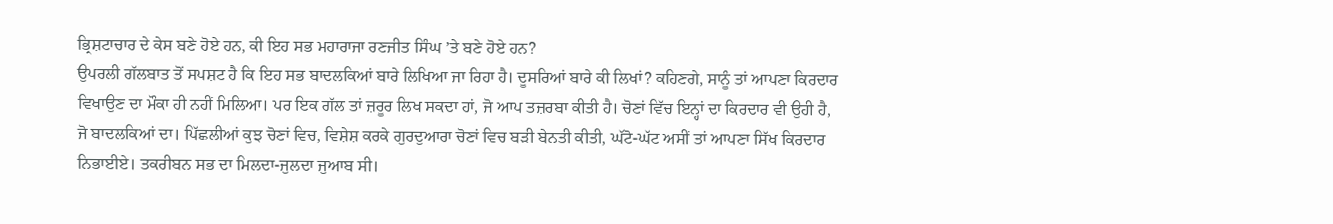ਭ੍ਰਿਸ਼ਟਾਚਾਰ ਦੇ ਕੇਸ ਬਣੇ ਹੋਏ ਹਨ, ਕੀ ਇਹ ਸਭ ਮਹਾਰਾਜਾ ਰਣਜੀਤ ਸਿੰਘ ’ਤੇ ਬਣੇ ਹੋਏ ਹਨ?
ਉਪਰਲੀ ਗੱਲਬਾਤ ਤੋਂ ਸਪਸ਼ਟ ਹੈ ਕਿ ਇਹ ਸਭ ਬਾਦਲਕਿਆਂ ਬਾਰੇ ਲਿਖਿਆ ਜਾ ਰਿਹਾ ਹੈ। ਦੂਸਰਿਆਂ ਬਾਰੇ ਕੀ ਲਿਖਾਂ? ਕਹਿਣਗੇ, ਸਾਨੂੰ ਤਾਂ ਆਪਣਾ ਕਿਰਦਾਰ ਵਿਖਾਉਣ ਦਾ ਮੌਕਾ ਹੀ ਨਹੀਂ ਮਿਲਿਆ। ਪਰ ਇਕ ਗੱਲ ਤਾਂ ਜ਼ਰੂਰ ਲਿਖ ਸਕਦਾ ਹਾਂ, ਜੋ ਆਪ ਤਜ਼ਰਬਾ ਕੀਤੀ ਹੈ। ਚੋਣਾਂ ਵਿੱਚ ਇਨ੍ਹਾਂ ਦਾ ਕਿਰਦਾਰ ਵੀ ਉਹੀ ਹੈ, ਜੋ ਬਾਦਲਕਿਆਂ ਦਾ। ਪਿੱਛਲੀਆਂ ਕੁਝ ਚੋਣਾਂ ਵਿਚ, ਵਿਸ਼ੇਸ਼ ਕਰਕੇ ਗੁਰਦੁਆਰਾ ਚੋਣਾਂ ਵਿਚ ਬੜੀ ਬੇਨਤੀ ਕੀਤੀ, ਘੱਟੋ-ਘੱਟ ਅਸੀਂ ਤਾਂ ਆਪਣਾ ਸਿੱਖ ਕਿਰਦਾਰ ਨਿਭਾਈਏ। ਤਕਰੀਬਨ ਸਭ ਦਾ ਮਿਲਦਾ-ਜੁਲਦਾ ਜੁਆਬ ਸੀ।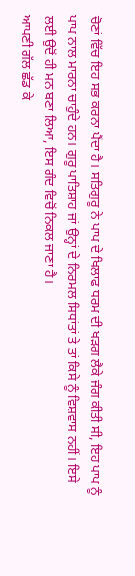ਚੋਣਾਂ ਵਿੱਚ ਇਹ ਸਭ ਕਰਨਾ ਪੈਂਦਾ ਹੈ। ਸਤਿਗੁਰੂ ਨੇ ਪਾਪ ਦੇ ਖਿਲਾਫ ਧਰਮ ਦੀ ਖੜਗ ਲੈਕੇ ਜੰਗ ਕੀਤੀ ਸੀ, ਇਹ ਪਾਪ ਨੂੰ ਪਾਪ ਨਾਲ ਮਾਰਨਾ ਚਾਹੁੰਦੇ ਹਨ। ਗੁਰੂ ਪਾਤਿਸ਼ਾਹ ਜਾਂ ਉਨ੍ਹਾਂ ਦੇ ਨਿਰਮਲ ਸਿਧਾਂਤਾਂ ਤੇ ਤਾਂ ਕਿਸੇ ਨੂੰ ਵਿਸ਼ਵਾਸ ਨਹੀਂ। ਇਸੇ ਲਈ ਉਦੋਂ ਹੀ ਮਨ ਬਣਾ ਲਿਆ, ਇਸ ਗੰਦ ਵਿਚੋਂ ਨਿਕਲ ਜਾਣਾ ਹੈ।
ਆਪਣੀ ਗੱਲ ਛੱਡ ਕੇ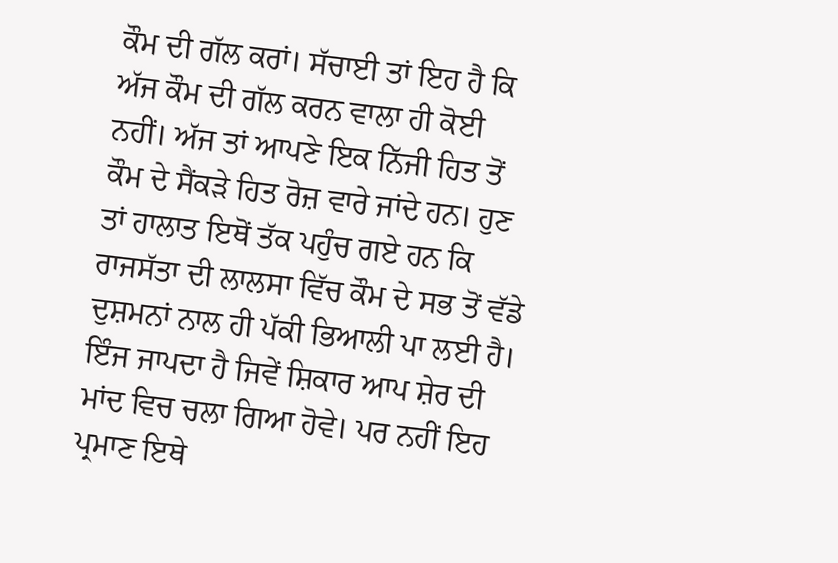ਕੌਮ ਦੀ ਗੱਲ ਕਰਾਂ। ਸੱਚਾਈ ਤਾਂ ਇਹ ਹੈ ਕਿ ਅੱਜ ਕੌਮ ਦੀ ਗੱਲ ਕਰਨ ਵਾਲਾ ਹੀ ਕੋਈ ਨਹੀਂ। ਅੱਜ ਤਾਂ ਆਪਣੇ ਇਕ ਨਿੱਜੀ ਹਿਤ ਤੋਂ ਕੌਮ ਦੇ ਸੈਂਕੜੇ ਹਿਤ ਰੋਜ਼ ਵਾਰੇ ਜਾਂਦੇ ਹਨ। ਹੁਣ ਤਾਂ ਹਾਲਾਤ ਇਥੋਂ ਤੱਕ ਪਹੁੰਚ ਗਏ ਹਨ ਕਿ ਰਾਜਸੱਤਾ ਦੀ ਲਾਲਸਾ ਵਿੱਚ ਕੌਮ ਦੇ ਸਭ ਤੋਂ ਵੱਡੇ ਦੁਸ਼ਮਨਾਂ ਨਾਲ ਹੀ ਪੱਕੀ ਭਿਆਲੀ ਪਾ ਲਈ ਹੈ। ਇੰਜ ਜਾਪਦਾ ਹੈ ਜਿਵੇਂ ਸ਼ਿਕਾਰ ਆਪ ਸ਼ੇਰ ਦੀ ਮਾਂਦ ਵਿਚ ਚਲਾ ਗਿਆ ਹੋਵੇ। ਪਰ ਨਹੀਂ ਇਹ ਪ੍ਰਮਾਣ ਇਥੇ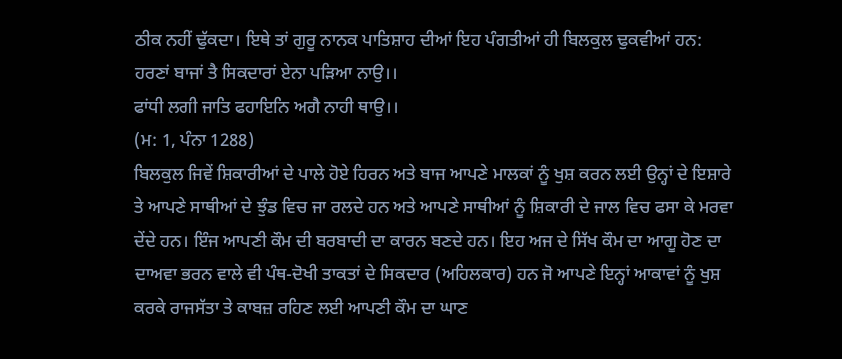ਠੀਕ ਨਹੀਂ ਢੁੱਕਦਾ। ਇਥੇ ਤਾਂ ਗੁਰੂ ਨਾਨਕ ਪਾਤਿਸ਼ਾਹ ਦੀਆਂ ਇਹ ਪੰਗਤੀਆਂ ਹੀ ਬਿਲਕੁਲ ਢੁਕਵੀਆਂ ਹਨ:
ਹਰਣਾਂ ਬਾਜਾਂ ਤੈ ਸਿਕਦਾਰਾਂ ਏਨਾ ਪੜਿਆ ਨਾਉ।।
ਫਾਂਧੀ ਲਗੀ ਜਾਤਿ ਫਹਾਇਨਿ ਅਗੈ ਨਾਹੀ ਥਾਉ।।
(ਮ: 1, ਪੰਨਾ 1288)
ਬਿਲਕੁਲ ਜਿਵੇਂ ਸ਼ਿਕਾਰੀਆਂ ਦੇ ਪਾਲੇ ਹੋਏ ਹਿਰਨ ਅਤੇ ਬਾਜ ਆਪਣੇ ਮਾਲਕਾਂ ਨੂੰ ਖੁਸ਼ ਕਰਨ ਲਈ ਉਨ੍ਹਾਂ ਦੇ ਇਸ਼ਾਰੇ ਤੇ ਆਪਣੇ ਸਾਥੀਆਂ ਦੇ ਝੁੰਡ ਵਿਚ ਜਾ ਰਲਦੇ ਹਨ ਅਤੇ ਆਪਣੇ ਸਾਥੀਆਂ ਨੂੰ ਸ਼ਿਕਾਰੀ ਦੇ ਜਾਲ ਵਿਚ ਫਸਾ ਕੇ ਮਰਵਾ ਦੇਂਦੇ ਹਨ। ਇੰਜ ਆਪਣੀ ਕੌਮ ਦੀ ਬਰਬਾਦੀ ਦਾ ਕਾਰਨ ਬਣਦੇ ਹਨ। ਇਹ ਅਜ ਦੇ ਸਿੱਖ ਕੌਮ ਦਾ ਆਗੂ ਹੋਣ ਦਾ ਦਾਅਵਾ ਭਰਨ ਵਾਲੇ ਵੀ ਪੰਥ-ਦੋਖੀ ਤਾਕਤਾਂ ਦੇ ਸਿਕਦਾਰ (ਅਹਿਲਕਾਰ) ਹਨ ਜੋ ਆਪਣੇ ਇਨ੍ਹਾਂ ਆਕਾਵਾਂ ਨੂੰ ਖੁਸ਼ ਕਰਕੇ ਰਾਜਸੱਤਾ ਤੇ ਕਾਬਜ਼ ਰਹਿਣ ਲਈ ਆਪਣੀ ਕੌਮ ਦਾ ਘਾਣ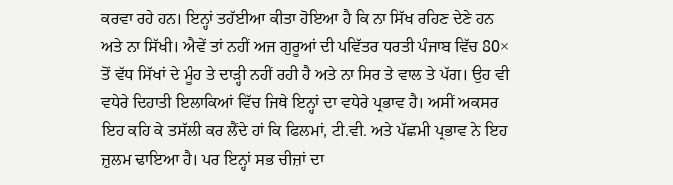ਕਰਵਾ ਰਹੇ ਹਨ। ਇਨ੍ਹਾਂ ਤਹੱਈਆ ਕੀਤਾ ਹੋਇਆ ਹੈ ਕਿ ਨਾ ਸਿੱਖ ਰਹਿਣ ਦੇਣੇ ਹਨ ਅਤੇ ਨਾ ਸਿੱਖੀ। ਐਵੇਂ ਤਾਂ ਨਹੀਂ ਅਜ ਗੁਰੂਆਂ ਦੀ ਪਵਿੱਤਰ ਧਰਤੀ ਪੰਜਾਬ ਵਿੱਚ 80× ਤੋਂ ਵੱਧ ਸਿੱਖਾਂ ਦੇ ਮੂੰਹ ਤੇ ਦਾੜ੍ਹੀ ਨਹੀਂ ਰਹੀ ਹੈ ਅਤੇ ਨਾ ਸਿਰ ਤੇ ਵਾਲ ਤੇ ਪੱਗ। ਉਹ ਵੀ ਵਧੇਰੇ ਦਿਹਾਤੀ ਇਲਾਕਿਆਂ ਵਿੱਚ ਜਿਥੇ ਇਨ੍ਹਾਂ ਦਾ ਵਧੇਰੇ ਪ੍ਰਭਾਵ ਹੈ। ਅਸੀਂ ਅਕਸਰ ਇਹ ਕਹਿ ਕੇ ਤਸੱਲੀ ਕਰ ਲੈਂਦੇ ਹਾਂ ਕਿ ਫਿਲਮਾਂ, ਟੀ.ਵੀ. ਅਤੇ ਪੱਛਮੀ ਪ੍ਰਭਾਵ ਨੇ ਇਹ ਜ਼ੁਲਮ ਢਾਇਆ ਹੈ। ਪਰ ਇਨ੍ਹਾਂ ਸਭ ਚੀਜ਼ਾਂ ਦਾ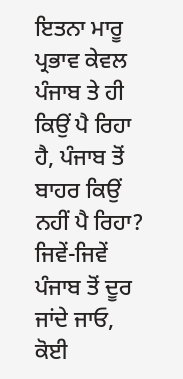ਇਤਨਾ ਮਾਰੂ ਪ੍ਰਭਾਵ ਕੇਵਲ ਪੰਜਾਬ ਤੇ ਹੀ ਕਿਉਂ ਪੈ ਰਿਹਾ ਹੈ, ਪੰਜਾਬ ਤੋਂ ਬਾਹਰ ਕਿਉਂ ਨਹੀਂ ਪੈ ਰਿਹਾ? ਜਿਵੇਂ-ਜਿਵੇਂ ਪੰਜਾਬ ਤੋਂ ਦੂਰ ਜਾਂਦੇ ਜਾਓ, ਕੋਈ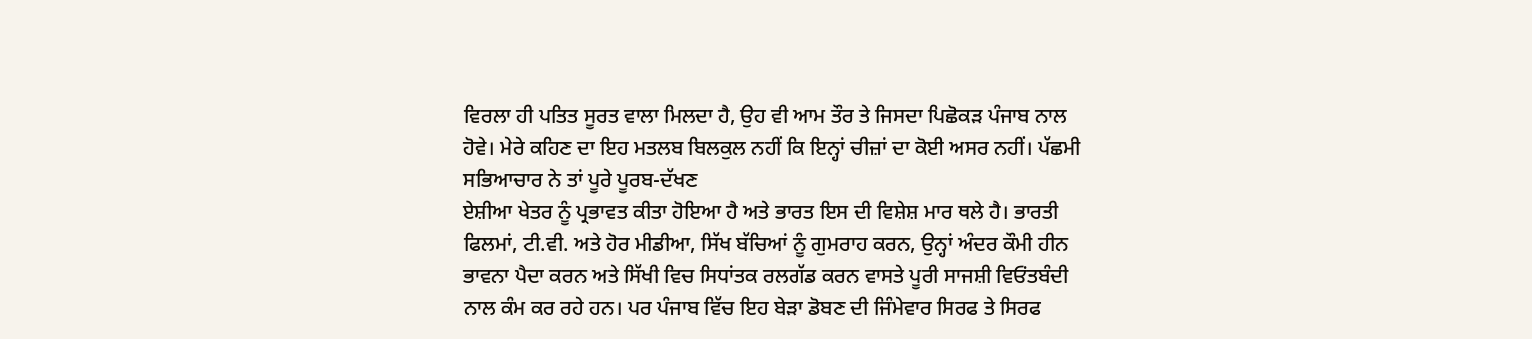ਵਿਰਲਾ ਹੀ ਪਤਿਤ ਸੂਰਤ ਵਾਲਾ ਮਿਲਦਾ ਹੈ, ਉਹ ਵੀ ਆਮ ਤੌਰ ਤੇ ਜਿਸਦਾ ਪਿਛੋਕੜ ਪੰਜਾਬ ਨਾਲ ਹੋਵੇ। ਮੇਰੇ ਕਹਿਣ ਦਾ ਇਹ ਮਤਲਬ ਬਿਲਕੁਲ ਨਹੀਂ ਕਿ ਇਨ੍ਹਾਂ ਚੀਜ਼ਾਂ ਦਾ ਕੋਈ ਅਸਰ ਨਹੀਂ। ਪੱਛਮੀ ਸਭਿਆਚਾਰ ਨੇ ਤਾਂ ਪੂਰੇ ਪੂਰਬ-ਦੱਖਣ
ਏਸ਼ੀਆ ਖੇਤਰ ਨੂੰ ਪ੍ਰਭਾਵਤ ਕੀਤਾ ਹੋਇਆ ਹੈ ਅਤੇ ਭਾਰਤ ਇਸ ਦੀ ਵਿਸ਼ੇਸ਼ ਮਾਰ ਥਲੇ ਹੈ। ਭਾਰਤੀ ਫਿਲਮਾਂ, ਟੀ.ਵੀ. ਅਤੇ ਹੋਰ ਮੀਡੀਆ, ਸਿੱਖ ਬੱਚਿਆਂ ਨੂੰ ਗੁਮਰਾਹ ਕਰਨ, ਉਨ੍ਹਾਂ ਅੰਦਰ ਕੌਮੀ ਹੀਨ ਭਾਵਨਾ ਪੈਦਾ ਕਰਨ ਅਤੇ ਸਿੱਖੀ ਵਿਚ ਸਿਧਾਂਤਕ ਰਲਗੱਡ ਕਰਨ ਵਾਸਤੇ ਪੂਰੀ ਸਾਜਸ਼ੀ ਵਿਓਂਤਬੰਦੀ ਨਾਲ ਕੰਮ ਕਰ ਰਹੇ ਹਨ। ਪਰ ਪੰਜਾਬ ਵਿੱਚ ਇਹ ਬੇੜਾ ਡੋਬਣ ਦੀ ਜਿੰਮੇਵਾਰ ਸਿਰਫ ਤੇ ਸਿਰਫ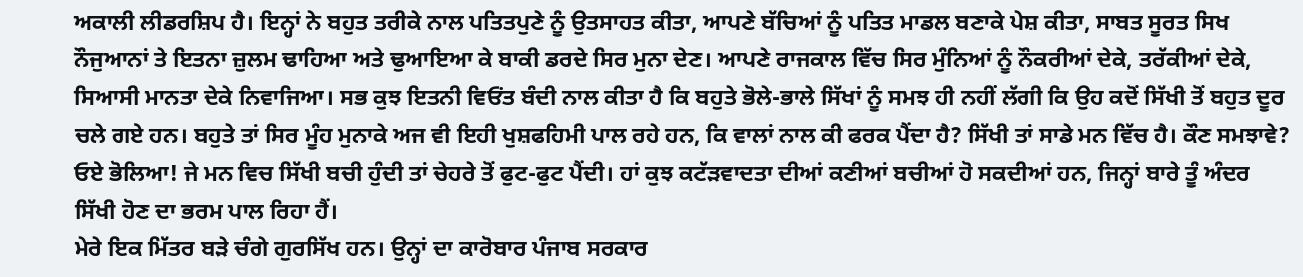ਅਕਾਲੀ ਲੀਡਰਸ਼ਿਪ ਹੈ। ਇਨ੍ਹਾਂ ਨੇ ਬਹੁਤ ਤਰੀਕੇ ਨਾਲ ਪਤਿਤਪੁਣੇ ਨੂੰ ਉਤਸਾਹਤ ਕੀਤਾ, ਆਪਣੇ ਬੱਚਿਆਂ ਨੂੰ ਪਤਿਤ ਮਾਡਲ ਬਣਾਕੇ ਪੇਸ਼ ਕੀਤਾ, ਸਾਬਤ ਸੂਰਤ ਸਿਖ ਨੌਜੁਆਨਾਂ ਤੇ ਇਤਨਾ ਜ਼ੁਲਮ ਢਾਹਿਆ ਅਤੇ ਢੁਆਇਆ ਕੇ ਬਾਕੀ ਡਰਦੇ ਸਿਰ ਮੁਨਾ ਦੇਣ। ਆਪਣੇ ਰਾਜਕਾਲ ਵਿੱਚ ਸਿਰ ਮੁੰਨਿਆਂ ਨੂੰ ਨੌਕਰੀਆਂ ਦੇਕੇ, ਤਰੱਕੀਆਂ ਦੇਕੇ, ਸਿਆਸੀ ਮਾਨਤਾ ਦੇਕੇ ਨਿਵਾਜਿਆ। ਸਭ ਕੁਝ ਇਤਨੀ ਵਿਓਂਤ ਬੰਦੀ ਨਾਲ ਕੀਤਾ ਹੈ ਕਿ ਬਹੁਤੇ ਭੋਲੇ-ਭਾਲੇ ਸਿੱਖਾਂ ਨੂੰ ਸਮਝ ਹੀ ਨਹੀਂ ਲੱਗੀ ਕਿ ਉਹ ਕਦੋਂ ਸਿੱਖੀ ਤੋਂ ਬਹੁਤ ਦੂਰ ਚਲੇ ਗਏ ਹਨ। ਬਹੁਤੇ ਤਾਂ ਸਿਰ ਮੂੰਹ ਮੁਨਾਕੇ ਅਜ ਵੀ ਇਹੀ ਖੁਸ਼ਫਹਿਮੀ ਪਾਲ ਰਹੇ ਹਨ, ਕਿ ਵਾਲਾਂ ਨਾਲ ਕੀ ਫਰਕ ਪੈਂਦਾ ਹੈ? ਸਿੱਖੀ ਤਾਂ ਸਾਡੇ ਮਨ ਵਿੱਚ ਹੈ। ਕੌਣ ਸਮਝਾਵੇ? ਓਏ ਭੋਲਿਆ! ਜੇ ਮਨ ਵਿਚ ਸਿੱਖੀ ਬਚੀ ਹੁੰਦੀ ਤਾਂ ਚੇਹਰੇ ਤੋਂ ਫੁਟ-ਫੁਟ ਪੈਂਦੀ। ਹਾਂ ਕੁਝ ਕਟੱੜਵਾਦਤਾ ਦੀਆਂ ਕਣੀਆਂ ਬਚੀਆਂ ਹੋ ਸਕਦੀਆਂ ਹਨ, ਜਿਨ੍ਹਾਂ ਬਾਰੇ ਤੂੰ ਅੰਦਰ ਸਿੱਖੀ ਹੋਣ ਦਾ ਭਰਮ ਪਾਲ ਰਿਹਾ ਹੈਂ।
ਮੇਰੇ ਇਕ ਮਿੱਤਰ ਬੜੇ ਚੰਗੇ ਗੁਰਸਿੱਖ ਹਨ। ਉਨ੍ਹਾਂ ਦਾ ਕਾਰੋਬਾਰ ਪੰਜਾਬ ਸਰਕਾਰ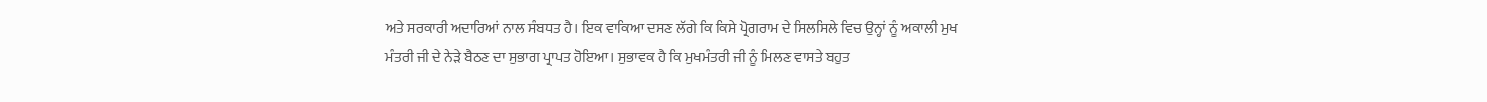ਅਤੇ ਸਰਕਾਰੀ ਅਦਾਰਿਆਂ ਨਾਲ ਸੰਬਧਤ ਹੈ। ਇਕ ਵਾਕਿਆ ਦਸਣ ਲੱਗੇ ਕਿ ਕਿਸੇ ਪ੍ਰੋਗਰਾਮ ਦੇ ਸਿਲਸਿਲੇ ਵਿਚ ਉਨ੍ਹਾਂ ਨੂੰ ਅਕਾਲੀ ਮੁਖ ਮੰਤਰੀ ਜੀ ਦੇ ਨੇੜੇ ਬੈਠਣ ਦਾ ਸੁਭਾਗ ਪ੍ਰਾਪਤ ਹੋਇਆ। ਸੁਭਾਵਕ ਹੈ ਕਿ ਮੁਖਮੰਤਰੀ ਜੀ ਨੂੰ ਮਿਲਣ ਵਾਸਤੇ ਬਹੁਤ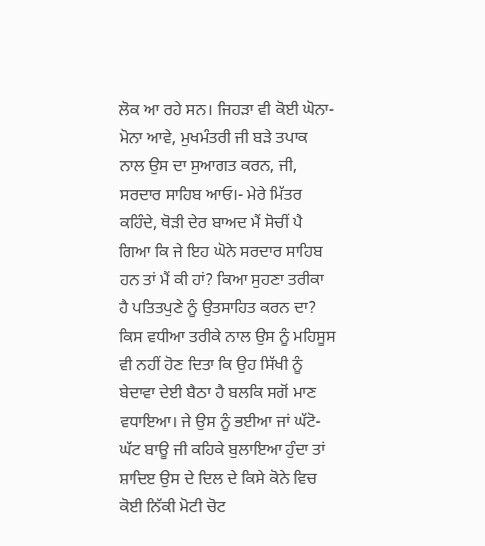ਲੋਕ ਆ ਰਹੇ ਸਨ। ਜਿਹੜਾ ਵੀ ਕੋਈ ਘੋਨਾ-ਮੋਨਾ ਆਵੇ, ਮੁਖਮੰਤਰੀ ਜੀ ਬੜੇ ਤਪਾਕ ਨਾਲ ਉਸ ਦਾ ਸੁਆਗਤ ਕਰਨ, ਜੀ, ਸਰਦਾਰ ਸਾਹਿਬ ਆਓ।- ਮੇਰੇ ਮਿੱਤਰ ਕਹਿੰਦੇ, ਥੋੜੀ ਦੇਰ ਬਾਅਦ ਮੈਂ ਸੋਚੀਂ ਪੈ ਗਿਆ ਕਿ ਜੇ ਇਹ ਘੋਨੇ ਸਰਦਾਰ ਸਾਹਿਬ ਹਨ ਤਾਂ ਮੈਂ ਕੀ ਹਾਂ? ਕਿਆ ਸੁਹਣਾ ਤਰੀਕਾ ਹੈ ਪਤਿਤਪੁਣੇ ਨੂੰ ਉਤਸਾਹਿਤ ਕਰਨ ਦਾ? ਕਿਸ ਵਧੀਆ ਤਰੀਕੇ ਨਾਲ ਉਸ ਨੂੰ ਮਹਿਸੂਸ ਵੀ ਨਹੀਂ ਹੋਣ ਦਿਤਾ ਕਿ ਉਹ ਸਿੱਖੀ ਨੂੰ ਬੇਦਾਵਾ ਦੇਈ ਬੈਠਾ ਹੈ ਬਲਕਿ ਸਗੋਂ ਮਾਣ ਵਧਾਇਆ। ਜੇ ਉਸ ਨੂੰ ਭਈਆ ਜਾਂ ਘੱਟੋ-ਘੱਟ ਬਾਊ ਜੀ ਕਹਿਕੇ ਬੁਲਾਇਆ ਹੁੰਦਾ ਤਾਂ ਸ਼ਾਦਿੲ ਉਸ ਦੇ ਦਿਲ ਦੇ ਕਿਸੇ ਕੋਨੇ ਵਿਚ ਕੋਈ ਨਿੱਕੀ ਮੋਟੀ ਚੋਟ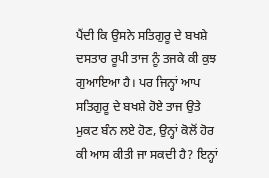ਪੈਂਦੀ ਕਿ ਉਸਨੇ ਸਤਿਗੁਰੂ ਦੇ ਬਖਸ਼ੇ ਦਸਤਾਰ ਰੂਪੀ ਤਾਜ ਨੂੰ ਤਜਕੇ ਕੀ ਕੁਝ ਗੁਆਇਆ ਹੈ। ਪਰ ਜਿਨ੍ਹਾਂ ਆਪ ਸਤਿਗੁਰੂ ਦੇ ਬਖਸ਼ੇ ਹੋਏ ਤਾਜ ਉਤੇ ਮੁਕਟ ਬੰਨ ਲਏ ਹੋਣ, ਉਨ੍ਹਾਂ ਕੋਲੋਂ ਹੋਰ ਕੀ ਆਸ ਕੀਤੀ ਜਾ ਸਕਦੀ ਹੈ? ਇਨ੍ਹਾਂ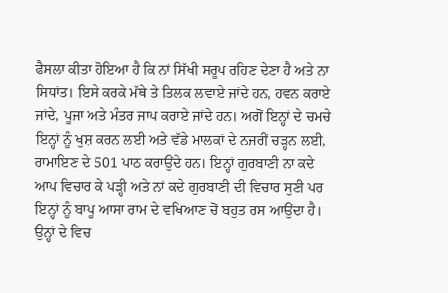ਫੈਸਲਾ ਕੀਤਾ ਹੋਇਆ ਹੈ ਕਿ ਨਾਂ ਸਿੱਖੀ ਸਰੂਪ ਰਹਿਣ ਦੇਣਾ ਹੈ ਅਤੇ ਨਾ ਸਿਧਾਂਤ। ਇਸੇ ਕਰਕੇ ਮੱਥੇ ਤੇ ਤਿਲਕ ਲਵਾਏ ਜਾਂਦੇ ਹਨ, ਹਵਨ ਕਰਾਏ ਜਾਂਦੇ, ਪੂਜਾ ਅਤੇ ਮੰਤਰ ਜਾਪ ਕਰਾਏ ਜਾਂਦੇ ਹਨ। ਅਗੋਂ ਇਨ੍ਹਾਂ ਦੇ ਚਮਚੇ ਇਨ੍ਹਾਂ ਨੂੰ ਖੁਸ਼ ਕਰਨ ਲਈ ਅਤੇ ਵੱਡੇ ਮਾਲਕਾਂ ਦੇ ਨਜਰੀਂ ਚੜ੍ਹਨ ਲਈ, ਰਾਮਾਇਣ ਦੇ 501 ਪਾਠ ਕਰਾਉਂਦੇ ਹਨ। ਇਨ੍ਹਾਂ ਗੁਰਬਾਣੀ ਨਾ ਕਦੇ ਆਪ ਵਿਚਾਰ ਕੇ ਪੜ੍ਹੀ ਅਤੇ ਨਾਂ ਕਦੇ ਗੁਰਬਾਣੀ ਦੀ ਵਿਚਾਰ ਸੁਣੀ ਪਰ ਇਨ੍ਹਾਂ ਨੂੰ ਬਾਪੂ ਆਸਾ ਰਾਮ ਦੇ ਵਖਿਆਣ ਚੋਂ ਬਹੁਤ ਰਸ ਆਉਂਦਾ ਹੈ। ਉਨ੍ਹਾਂ ਦੇ ਵਿਚ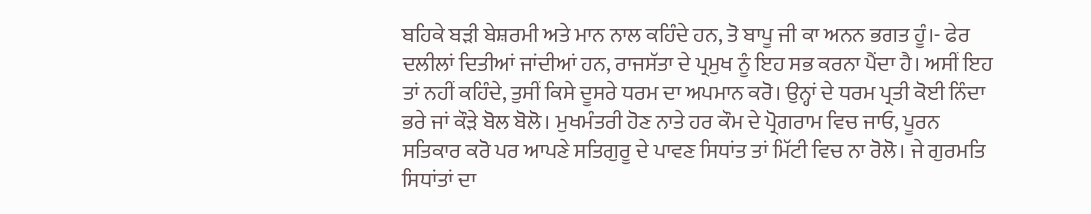ਬਹਿਕੇ ਬੜੀ ਬੇਸ਼ਰਮੀ ਅਤੇ ਮਾਨ ਨਾਲ ਕਹਿੰਦੇ ਹਨ, ਤੋ ਬਾਪੂ ਜੀ ਕਾ ਅਨਨ ਭਗਤ ਹੂੰ।- ਫੇਰ ਦਲੀਲਾਂ ਦਿਤੀਆਂ ਜਾਂਦੀਆਂ ਹਨ, ਰਾਜਸੱਤਾ ਦੇ ਪ੍ਰਮੁਖ ਨੂੰ ਇਹ ਸਭ ਕਰਨਾ ਪੈਂਦਾ ਹੈ। ਅਸੀਂ ਇਹ ਤਾਂ ਨਹੀਂ ਕਹਿੰਦੇ, ਤੁਸੀਂ ਕਿਸੇ ਦੂਸਰੇ ਧਰਮ ਦਾ ਅਪਮਾਨ ਕਰੋ। ਉਨ੍ਹਾਂ ਦੇ ਧਰਮ ਪ੍ਰਤੀ ਕੋਈ ਨਿੰਦਾ ਭਰੇ ਜਾਂ ਕੌੜੇ ਬੋਲ ਬੋਲੋ। ਮੁਖਮੰਤਰੀ ਹੋਣ ਨਾਤੇ ਹਰ ਕੌਮ ਦੇ ਪ੍ਰੋਗਰਾਮ ਵਿਚ ਜਾਓ, ਪੂਰਨ ਸਤਿਕਾਰ ਕਰੋ ਪਰ ਆਪਣੇ ਸਤਿਗੁਰੂ ਦੇ ਪਾਵਣ ਸਿਧਾਂਤ ਤਾਂ ਮਿੱਟੀ ਵਿਚ ਨਾ ਰੋਲੋ। ਜੇ ਗੁਰਮਤਿ ਸਿਧਾਂਤਾਂ ਦਾ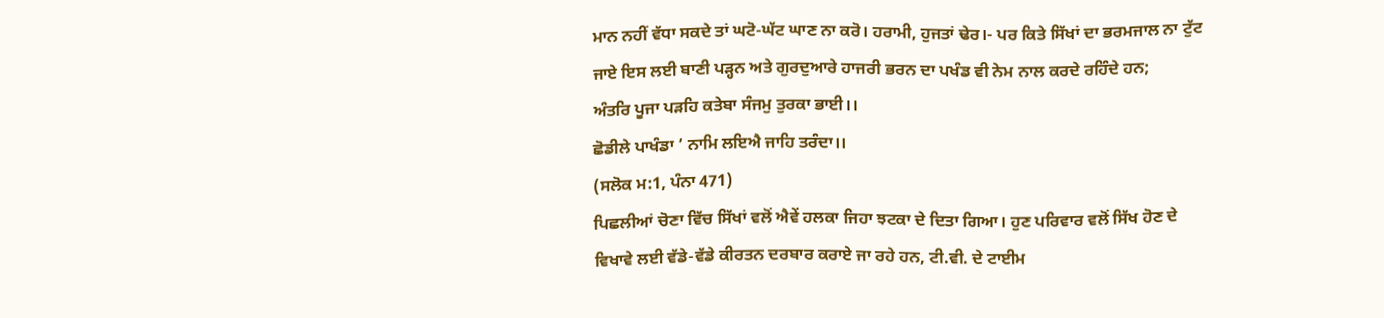ਮਾਨ ਨਹੀਂ ਵੱਧਾ ਸਕਦੇ ਤਾਂ ਘਟੋ-ਘੱਟ ਘਾਣ ਨਾ ਕਰੋ। ਹਰਾਮੀ, ਹੁਜਤਾਂ ਢੇਰ।- ਪਰ ਕਿਤੇ ਸਿੱਖਾਂ ਦਾ ਭਰਮਜਾਲ ਨਾ ਟੁੱਟ ਜਾਏ ਇਸ ਲਈ ਬਾਣੀ ਪੜ੍ਹਨ ਅਤੇ ਗੁਰਦੁਆਰੇ ਹਾਜਰੀ ਭਰਨ ਦਾ ਪਖੰਡ ਵੀ ਨੇਮ ਨਾਲ ਕਰਦੇ ਰਹਿੰਦੇ ਹਨ;
ਅੰਤਰਿ ਪੂਜਾ ਪੜਹਿ ਕਤੇਬਾ ਸੰਜਮੁ ਤੁਰਕਾ ਭਾਈ।।
ਛੋਡੀਲੇ ਪਾਖੰਡਾ ’ ਨਾਮਿ ਲਇਐ ਜਾਹਿ ਤਰੰਦਾ।।
(ਸਲੋਕ ਮ:1, ਪੰਨਾ 471)
ਪਿਛਲੀਆਂ ਚੋਣਾ ਵਿੱਚ ਸਿੱਖਾਂ ਵਲੋਂ ਐਵੇਂ ਹਲਕਾ ਜਿਹਾ ਝਟਕਾ ਦੇ ਦਿਤਾ ਗਿਆ। ਹੁਣ ਪਰਿਵਾਰ ਵਲੋਂ ਸਿੱਖ ਹੋਣ ਦੇ ਵਿਖਾਵੇ ਲਈ ਵੱਡੇ-ਵੱਡੇ ਕੀਰਤਨ ਦਰਬਾਰ ਕਰਾਏ ਜਾ ਰਹੇ ਹਨ, ਟੀ.ਵੀ. ਦੇ ਟਾਈਮ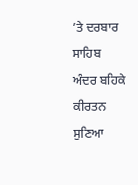’ਤੇ ਦਰਬਾਰ ਸਾਹਿਬ ਅੰਦਰ ਬਹਿਕੇ ਕੀਰਤਨ ਸੁਣਿਆ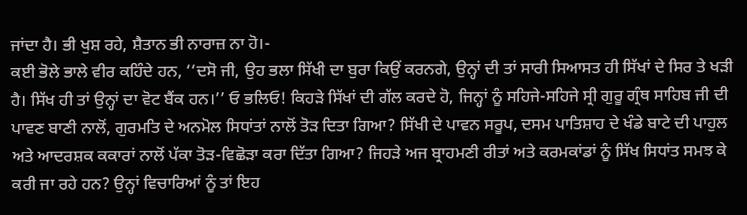ਜਾਂਦਾ ਹੈ। ਭੀ ਖੁਸ਼ ਰਹੇ, ਸ਼ੈਤਾਨ ਭੀ ਨਾਰਾਜ਼ ਨਾ ਹੋ।-
ਕਈ ਭੋਲੇ ਭਾਲੇ ਵੀਰ ਕਹਿੰਦੇ ਹਨ, ‘‘ਦਸੋ ਜੀ, ਉਹ ਭਲਾ ਸਿੱਖੀ ਦਾ ਬੁਰਾ ਕਿਉਂ ਕਰਨਗੇ, ਉਨ੍ਹਾਂ ਦੀ ਤਾਂ ਸਾਰੀ ਸਿਆਸਤ ਹੀ ਸਿੱਖਾਂ ਦੇ ਸਿਰ ਤੇ ਖੜੀ ਹੈ। ਸਿੱਖ ਹੀ ਤਾਂ ਉਨ੍ਹਾਂ ਦਾ ਵੋਟ ਬੈਂਕ ਹਨ।’’ ਓ ਭਲਿਓ! ਕਿਹੜੇ ਸਿੱਖਾਂ ਦੀ ਗੱਲ ਕਰਦੇ ਹੋ, ਜਿਨ੍ਹਾਂ ਨੂੰ ਸਹਿਜੇ-ਸਹਿਜੇ ਸ੍ਰੀ ਗੁਰੂ ਗ੍ਰੰਥ ਸਾਹਿਬ ਜੀ ਦੀ ਪਾਵਣ ਬਾਣੀ ਨਾਲੋਂ, ਗੁਰਮਤਿ ਦੇ ਅਨਮੋਲ ਸਿਧਾਂਤਾਂ ਨਾਲੋਂ ਤੋੜ ਦਿਤਾ ਗਿਆ? ਸਿੱਖੀ ਦੇ ਪਾਵਨ ਸਰੂਪ, ਦਸਮ ਪਾਤਿਸ਼ਾਹ ਦੇ ਖੰਡੇ ਬਾਟੇ ਦੀ ਪਾਹੁਲ ਅਤੇ ਆਦਰਸ਼ਕ ਕਕਾਰਾਂ ਨਾਲੋਂ ਪੱਕਾ ਤੋੜ-ਵਿਛੋੜਾ ਕਰਾ ਦਿੱਤਾ ਗਿਆ? ਜਿਹੜੇ ਅਜ ਬ੍ਰਾਹਮਣੀ ਰੀਤਾਂ ਅਤੇ ਕਰਮਕਾਂਡਾਂ ਨੂੰ ਸਿੱਖ ਸਿਧਾਂਤ ਸਮਝ ਕੇ ਕਰੀ ਜਾ ਰਹੇ ਹਨ? ਉਨ੍ਹਾਂ ਵਿਚਾਰਿਆਂ ਨੂੰ ਤਾਂ ਇਹ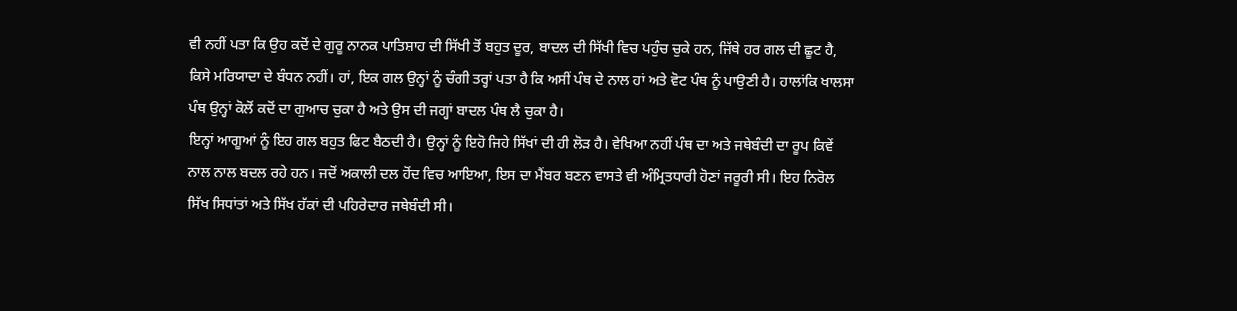ਵੀ ਨਹੀਂ ਪਤਾ ਕਿ ਉਹ ਕਦੋਂ ਦੇ ਗੁਰੂ ਨਾਨਕ ਪਾਤਿਸ਼ਾਹ ਦੀ ਸਿੱਖੀ ਤੋਂ ਬਹੁਤ ਦੂਰ, ਬਾਦਲ ਦੀ ਸਿੱਖੀ ਵਿਚ ਪਹੁੰਚ ਚੁਕੇ ਹਨ, ਜਿੱਥੇ ਹਰ ਗਲ ਦੀ ਛੂਟ ਹੈ, ਕਿਸੇ ਮਰਿਯਾਦਾ ਦੇ ਬੰਧਨ ਨਹੀਂ। ਹਾਂ, ਇਕ ਗਲ ਉਨ੍ਹਾਂ ਨੂੰ ਚੰਗੀ ਤਰ੍ਹਾਂ ਪਤਾ ਹੈ ਕਿ ਅਸੀਂ ਪੰਥ ਦੇ ਨਾਲ ਹਾਂ ਅਤੇ ਵੋਟ ਪੰਥ ਨੂੰ ਪਾਉਣੀ ਹੈ। ਹਾਲਾਂਕਿ ਖਾਲਸਾ ਪੰਥ ਉਨ੍ਹਾਂ ਕੋਲੋਂ ਕਦੋਂ ਦਾ ਗੁਆਚ ਚੁਕਾ ਹੈ ਅਤੇ ਉਸ ਦੀ ਜਗ੍ਹਾਂ ਬਾਦਲ ਪੰਥ ਲੈ ਚੁਕਾ ਹੈ।
ਇਨ੍ਹਾਂ ਆਗੂਆਂ ਨੂੰ ਇਹ ਗਲ ਬਹੁਤ ਫਿਟ ਬੈਠਦੀ ਹੈ। ਉਨ੍ਹਾਂ ਨੂੰ ਇਹੋ ਜਿਹੇ ਸਿੱਖਾਂ ਦੀ ਹੀ ਲੋੜ ਹੈ। ਵੇਖਿਆ ਨਹੀਂ ਪੰਥ ਦਾ ਅਤੇ ਜਥੇਬੰਦੀ ਦਾ ਰੂਪ ਕਿਵੇਂ ਨਾਲ ਨਾਲ ਬਦਲ ਰਹੇ ਹਨ। ਜਦੋਂ ਅਕਾਲੀ ਦਲ ਹੋਂਦ ਵਿਚ ਆਇਆ, ਇਸ ਦਾ ਮੈਂਬਰ ਬਣਨ ਵਾਸਤੇ ਵੀ ਅੰਮ੍ਰਿਤਧਾਰੀ ਹੋਣਾਂ ਜਰੂਰੀ ਸੀ। ਇਹ ਨਿਰੋਲ ਸਿੱਖ ਸਿਧਾਂਤਾਂ ਅਤੇ ਸਿੱਖ ਹੱਕਾਂ ਦੀ ਪਹਿਰੇਦਾਰ ਜਥੇਬੰਦੀ ਸੀ।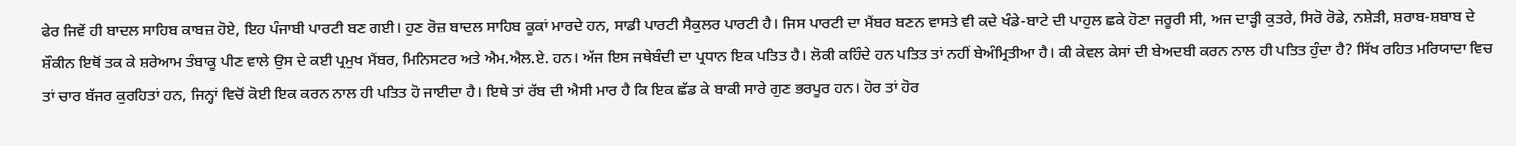ਫੇਰ ਜਿਵੇਂ ਹੀ ਬਾਦਲ ਸਾਹਿਬ ਕਾਬਜ਼ ਹੋਏ, ਇਹ ਪੰਜਾਬੀ ਪਾਰਟੀ ਬਣ ਗਈ। ਹੁਣ ਰੋਜ਼ ਬਾਦਲ ਸਾਹਿਬ ਕੂਕਾਂ ਮਾਰਦੇ ਹਨ, ਸਾਡੀ ਪਾਰਟੀ ਸੈਕੁਲਰ ਪਾਰਟੀ ਹੈ। ਜਿਸ ਪਾਰਟੀ ਦਾ ਮੈਂਬਰ ਬਣਨ ਵਾਸਤੇ ਵੀ ਕਦੇ ਖੰਡੇ-ਬਾਟੇ ਦੀ ਪਾਹੁਲ ਛਕੇ ਹੋਣਾ ਜਰੂਰੀ ਸੀ, ਅਜ ਦਾੜ੍ਹੀ ਕੁਤਰੇ, ਸਿਰੋ ਰੋਡੇ, ਨਸ਼ੇੜੀ, ਸ਼ਰਾਬ-ਸ਼ਬਾਬ ਦੇ ਸ਼ੌਕੀਨ ਇਥੋਂ ਤਕ ਕੇ ਸ਼ਰੇਆਮ ਤੰਬਾਕੂ ਪੀਣ ਵਾਲੇ ਉਸ ਦੇ ਕਈ ਪ੍ਰਮੁਖ ਮੈਂਬਰ, ਮਿਨਿਸਟਰ ਅਤੇ ਐਮ.ਐਲ.ਏ. ਹਨ। ਅੱਜ ਇਸ ਜਥੇਬੰਦੀ ਦਾ ਪ੍ਰਧਾਨ ਇਕ ਪਤਿਤ ਹੈ। ਲੋਕੀ ਕਹਿੰਦੇ ਹਨ ਪਤਿਤ ਤਾਂ ਨਹੀਂ ਬੇਅੰਮ੍ਰਿਤੀਆ ਹੈ। ਕੀ ਕੇਵਲ ਕੇਸਾਂ ਦੀ ਬੇਅਦਬੀ ਕਰਨ ਨਾਲ ਹੀ ਪਤਿਤ ਹੁੰਦਾ ਹੈ? ਸਿੱਖ ਰਹਿਤ ਮਰਿਯਾਦਾ ਵਿਚ ਤਾਂ ਚਾਰ ਬੱਜਰ ਕੁਰਹਿਤਾਂ ਹਨ, ਜਿਨ੍ਹਾਂ ਵਿਚੋਂ ਕੋਈ ਇਕ ਕਰਨ ਨਾਲ ਹੀ ਪਤਿਤ ਹੋ ਜਾਈਦਾ ਹੈ। ਇਥੇ ਤਾਂ ਰੱਬ ਦੀ ਐਸੀ ਮਾਰ ਹੈ ਕਿ ਇਕ ਛੱਡ ਕੇ ਬਾਕੀ ਸਾਰੇ ਗੁਣ ਭਰਪੂਰ ਹਨ। ਹੋਰ ਤਾਂ ਹੋਰ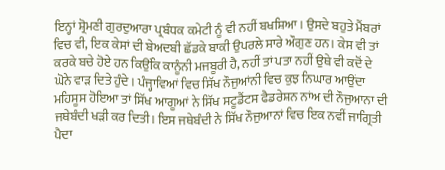ਇਨ੍ਹਾਂ ਸ਼੍ਰੋਮਣੀ ਗੁਰਦੁਆਰਾ ਪ੍ਰਬੰਧਕ ਕਮੇਟੀ ਨੂੰ ਵੀ ਨਹੀਂ ਬਖਸ਼ਿਆ। ਉਸਦੇ ਬਹੁਤੇ ਮੈਂਬਰਾਂ ਵਿਚ ਵੀ, ਇਕ ਕੇਸਾਂ ਦੀ ਬੇਅਦਬੀ ਛੱਡਕੇ ਬਾਕੀ ਉਪਰਲੇ ਸਾਰੇ ਔਗੁਣ ਹਨ। ਕੇਸ ਵੀ ਤਾਂ ਕਰਕੇ ਬਚੇ ਹੋਏ ਹਨ ਕਿਉਂਕਿ ਕਾਨੂੰਨੀ ਮਜਬੂਰੀ ਹੈ, ਨਹੀਂ ਤਾਂ ਪਤਾ ਨਹੀਂ ਉਥੇ ਵੀ ਕਦੋਂ ਦੇ ਘੋਨੇ ਵਾੜ ਦਿਤੇ ਹੁੰਦੇ। ਪੰਜ੍ਹਾਵਿਆਂ ਵਿਚ ਸਿੱਖ ਨੌਜੁਆਂਨੀ ਵਿਚ ਕੁਝ ਨਿਘਾਰ ਆਉਂਦਾ ਮਹਿਸੂਸ ਹੋਇਆ ਤਾਂ ਸਿੱਖ ਆਗੂਆਂ ਨੇ ਸਿੱਖ ਸਟੂਡੈਂਟਸ ਫੈਡਰੇਸ਼ਨ ਨਾਂਅ ਦੀ ਨੌਜੁਆਨਾ ਦੀ ਜਥੇਬੰਦੀ ਖੜੀ ਕਰ ਦਿਤੀ। ਇਸ ਜਥੇਬੰਦੀ ਨੇ ਸਿੱਖ ਨੌਜੁਆਨਾਂ ਵਿਚ ਇਕ ਨਵੀਂ ਜਾਗ੍ਰਿਤੀ ਪੈਦਾ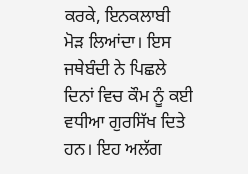ਕਰਕੇ, ਇਨਕਲਾਬੀ ਮੋੜ ਲਿਆਂਦਾ। ਇਸ ਜਥੇਬੰਦੀ ਨੇ ਪਿਛਲੇ ਦਿਨਾਂ ਵਿਚ ਕੌਮ ਨੂੰ ਕਈ ਵਧੀਆ ਗੁਰਸਿੱਖ ਦਿਤੇ ਹਨ। ਇਹ ਅਲੱਗ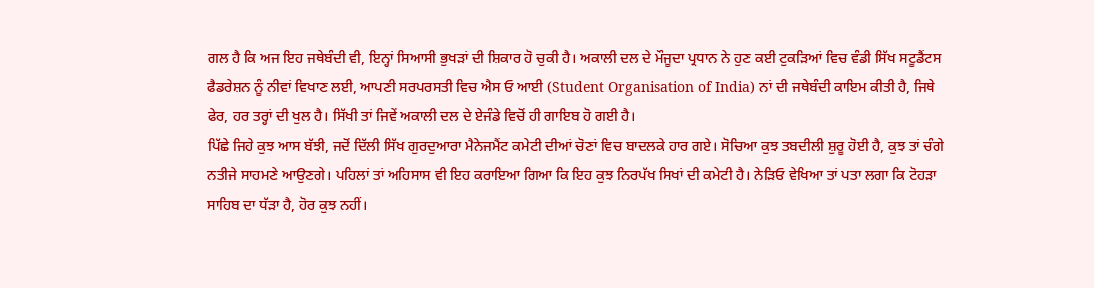ਗਲ ਹੈ ਕਿ ਅਜ ਇਹ ਜਥੇਬੰਦੀ ਵੀ, ਇਨ੍ਹਾਂ ਸਿਆਸੀ ਭੁਖੜਾਂ ਦੀ ਸ਼ਿਕਾਰ ਹੋ ਚੁਕੀ ਹੈ। ਅਕਾਲੀ ਦਲ ਦੇ ਮੌਜੂਦਾ ਪ੍ਰਧਾਨ ਨੇ ਹੁਣ ਕਈ ਟੁਕੜਿਆਂ ਵਿਚ ਵੰਡੀ ਸਿੱਖ ਸਟੂਡੈਂਟਸ ਫੈਡਰੇਸ਼ਨ ਨੂੰ ਨੀਵਾਂ ਵਿਖਾਣ ਲਈ, ਆਪਣੀ ਸਰਪਰਸਤੀ ਵਿਚ ਐਸ ਓ ਆਈ (Student Organisation of India) ਨਾਂ ਦੀ ਜਥੇਬੰਦੀ ਕਾਇਮ ਕੀਤੀ ਹੈ, ਜਿਥੇ ਫੇਰ, ਹਰ ਤਰ੍ਹਾਂ ਦੀ ਖੁਲ ਹੈ। ਸਿੱਖੀ ਤਾਂ ਜਿਵੇਂ ਅਕਾਲੀ ਦਲ ਦੇ ਏਜੰਡੇ ਵਿਚੋਂ ਹੀ ਗਾਇਬ ਹੋ ਗਈ ਹੈ।
ਪਿੱਛੇ ਜਿਹੇ ਕੁਝ ਆਸ ਬੱਝੀ, ਜਦੋਂ ਦਿੱਲੀ ਸਿੱਖ ਗੁਰਦੁਆਰਾ ਮੈਨੇਜਮੈਂਟ ਕਮੇਟੀ ਦੀਆਂ ਚੋਣਾਂ ਵਿਚ ਬਾਦਲਕੇ ਹਾਰ ਗਏ। ਸੋਚਿਆ ਕੁਝ ਤਬਦੀਲੀ ਸ਼ੁਰੂ ਹੋਈ ਹੈ, ਕੁਝ ਤਾਂ ਚੰਗੇ ਨਤੀਜੇ ਸਾਹਮਣੇ ਆਉਣਗੇ। ਪਹਿਲਾਂ ਤਾਂ ਅਹਿਸਾਸ ਵੀ ਇਹ ਕਰਾਇਆ ਗਿਆ ਕਿ ਇਹ ਕੁਝ ਨਿਰਪੱਖ ਸਿਖਾਂ ਦੀ ਕਮੇਟੀ ਹੈ। ਨੇੜਿਓ ਵੇਖਿਆ ਤਾਂ ਪਤਾ ਲਗਾ ਕਿ ਟੋਹੜਾ ਸਾਹਿਬ ਦਾ ਧੱੜਾ ਹੈ, ਹੋਰ ਕੁਝ ਨਹੀਂ।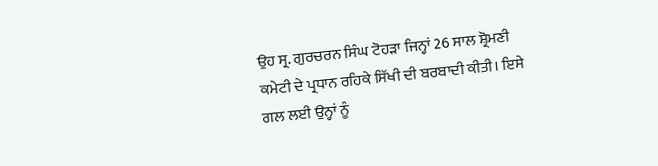ਉਹ ਸ੍ਰ. ਗੁਰਚਰਨ ਸਿੰਘ ਟੋਹੜਾ ਜਿਨ੍ਹਾਂ 26 ਸਾਲ ਸ਼੍ਰੋਮਣੀ ਕਮੇਟੀ ਦੇ ਪ੍ਰਧਾਨ ਰਹਿਕੇ ਸਿੱਖੀ ਦੀ ਬਰਬਾਦੀ ਕੀਤੀ। ਇਸੇ ਗਲ ਲਈ ਉਨ੍ਹਾਂ ਨੂੰ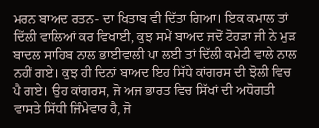ਮਰਨ ਬਾਅਦ ਰਤਨ- ਦਾ ਖਿਤਾਬ ਵੀ ਦਿੱਤਾ ਗਿਆ। ਇਕ ਕਮਾਲ ਤਾਂ ਦਿੱਲੀ ਵਾਲਿਆਂ ਕਰ ਵਿਖਾਈ, ਕੁਝ ਸਮੇਂ ਬਾਅਦ ਜਦੋਂ ਟੋਹੜਾ ਜੀ ਨੇ ਮੁੜ ਬਾਦਲ ਸਾਹਿਬ ਨਾਲ ਭਾਈਵਾਲੀ ਪਾ ਲਈ ਤਾਂ ਦਿੱਲੀ ਕਮੇਟੀ ਵਾਲੇ ਨਾਲ ਨਹੀਂ ਗਏ। ਕੁਝ ਹੀ ਦਿਨਾਂ ਬਾਅਦ ਇਹ ਸਿੱਧੇ ਕਾਂਗਰਸ ਦੀ ਝੋਲੀ ਵਿਚ ਪੈ ਗਏ। ਉਹ ਕਾਂਗਰਸ, ਜੋ ਅਜ ਭਾਰਤ ਵਿਚ ਸਿੱਖਾਂ ਦੀ ਅਧੋਗਤੀ ਵਾਸਤੇ ਸਿੱਧੀ ਜਿੰਮੇਵਾਰ ਹੈ, ਜੋ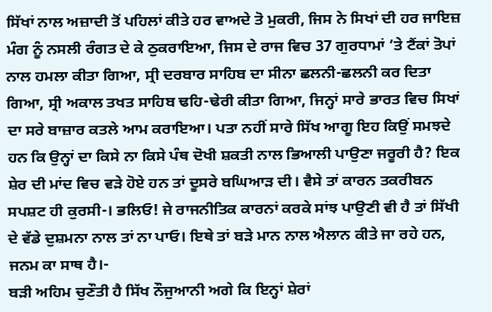ਸਿੱਖਾਂ ਨਾਲ ਅਜ਼ਾਦੀ ਤੋਂ ਪਹਿਲਾਂ ਕੀਤੇ ਹਰ ਵਾਅਦੇ ਤੋ ਮੁਕਰੀ, ਜਿਸ ਨੇ ਸਿਖਾਂ ਦੀ ਹਰ ਜਾਇਜ਼ ਮੰਗ ਨੂੰ ਨਸਲੀ ਰੰਗਤ ਦੇ ਕੇ ਠੁਕਰਾਇਆ, ਜਿਸ ਦੇ ਰਾਜ ਵਿਚ 37 ਗੁਰਧਾਮਾਂ ’ਤੇ ਟੈਂਕਾਂ ਤੋਪਾਂ ਨਾਲ ਹਮਲਾ ਕੀਤਾ ਗਿਆ, ਸ੍ਰੀ ਦਰਬਾਰ ਸਾਹਿਬ ਦਾ ਸੀਨਾ ਛਲਨੀ-ਛਲਨੀ ਕਰ ਦਿਤਾ ਗਿਆ, ਸ੍ਰੀ ਅਕਾਲ ਤਖਤ ਸਾਹਿਬ ਢਹਿ-ਢੇਰੀ ਕੀਤਾ ਗਿਆ, ਜਿਨ੍ਹਾਂ ਸਾਰੇ ਭਾਰਤ ਵਿਚ ਸਿਖਾਂ ਦਾ ਸਰੇ ਬਾਜ਼ਾਰ ਕਤਲੇ ਆਮ ਕਰਾਇਆ। ਪਤਾ ਨਹੀਂ ਸਾਰੇ ਸਿੱਖ ਆਗੂ ਇਹ ਕਿਉਂ ਸਮਝਦੇ ਹਨ ਕਿ ਉਨ੍ਹਾਂ ਦਾ ਕਿਸੇ ਨਾ ਕਿਸੇ ਪੰਥ ਦੋਖੀ ਸ਼ਕਤੀ ਨਾਲ ਭਿਆਲੀ ਪਾਉਣਾ ਜਰੂਰੀ ਹੈ? ਇਕ ਸ਼ੇਰ ਦੀ ਮਾਂਦ ਵਿਚ ਵੜੇ ਹੋਏ ਹਨ ਤਾਂ ਦੂਸਰੇ ਬਘਿਆੜ ਦੀ। ਵੈਸੇ ਤਾਂ ਕਾਰਨ ਤਕਰੀਬਨ ਸਪਸ਼ਟ ਹੀ ਕੁਰਸੀ-। ਭਲਿਓ! ਜੇ ਰਾਜਨੀਤਿਕ ਕਾਰਨਾਂ ਕਰਕੇ ਸਾਂਝ ਪਾਉਣੀ ਵੀ ਹੈ ਤਾਂ ਸਿੱਖੀ ਦੇ ਵੱਡੇ ਦੁਸ਼ਮਨਾ ਨਾਲ ਤਾਂ ਨਾ ਪਾਓ। ਇਥੇ ਤਾਂ ਬੜੇ ਮਾਨ ਨਾਲ ਐਲਾਨ ਕੀਤੇ ਜਾ ਰਹੇ ਹਨ, ਜਨਮ ਕਾ ਸਾਥ ਹੈ।-
ਬੜੀ ਅਹਿਮ ਚੁਣੌਤੀ ਹੈ ਸਿੱਖ ਨੌਜੁਆਨੀ ਅਗੇ ਕਿ ਇਨ੍ਹਾਂ ਸ਼ੇਰਾਂ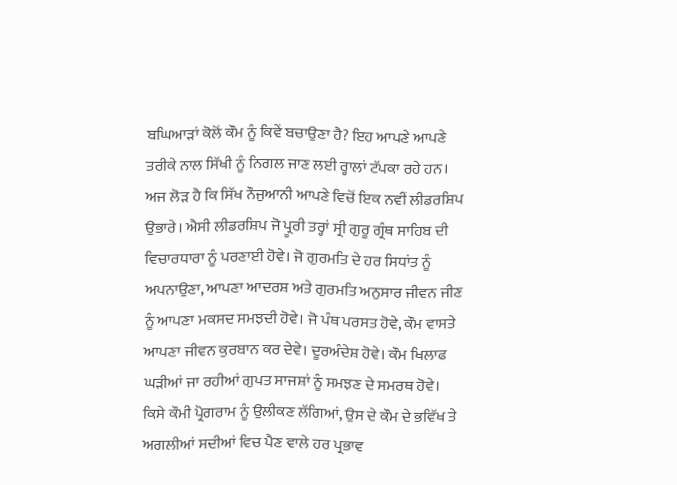ਬਘਿਆੜਾਂ ਕੋਲੋਂ ਕੌਮ ਨੂੰ ਕਿਵੇਂ ਬਚਾਉਣਾ ਹੈ? ਇਹ ਆਪਣੇ ਆਪਣੇ ਤਰੀਕੇ ਨਾਲ ਸਿੱਖੀ ਨੂੰ ਨਿਗਲ ਜਾਣ ਲਈ ਰ੍ਹਾਲਾਂ ਟੱਪਕਾ ਰਹੇ ਹਨ। ਅਜ ਲੋੜ ਹੈ ਕਿ ਸਿੱਖ ਨੌਜੁਆਨੀ ਆਪਣੇ ਵਿਚੋਂ ਇਕ ਨਵੀਂ ਲੀਡਰਸ਼ਿਪ ਉਭਾਰੇ। ਐਸੀ ਲੀਡਰਸ਼ਿਪ ਜੋ ਪ੍ਰੂਰੀ ਤਰ੍ਹਾਂ ਸ੍ਰੀ ਗੁਰੂ ਗ੍ਰੰਥ ਸਾਹਿਬ ਦੀ ਵਿਚਾਰਧਾਰਾ ਨੂੰ ਪਰਣਾਈ ਹੋਵੇ। ਜੋ ਗੁਰਮਤਿ ਦੇ ਹਰ ਸਿਧਾਂਤ ਨੂੰ ਅਪਨਾਉਣਾ, ਆਪਣਾ ਆਦਰਸ਼ ਅਤੇ ਗੁਰਮਤਿ ਅਨੁਸਾਰ ਜੀਵਨ ਜੀਣ ਨੂੰ ਆਪਣਾ ਮਕਸਦ ਸਮਝਦੀ ਹੋਵੇ। ਜੋ ਪੰਥ ਪਰਸਤ ਹੋਵੇ, ਕੌਮ ਵਾਸਤੇ ਆਪਣਾ ਜੀਵਨ ਕੁਰਬਾਨ ਕਰ ਦੇਵੇ। ਦੂਰਅੰਦੇਸ਼ ਹੋਵੇ। ਕੌਮ ਖਿਲਾਫ ਘੜੀਆਂ ਜਾ ਰਹੀਆਂ ਗੁਪਤ ਸਾਜਸ਼ਾਂ ਨੂੰ ਸਮਝਣ ਦੇ ਸਮਰਥ ਹੋਵੇ। ਕਿਸੇ ਕੌਮੀ ਪ੍ਰੋਗਰਾਮ ਨੂੰ ਉਲੀਕਣ ਲੱਗਿਆਂ, ਉਸ ਦੇ ਕੌਮ ਦੇ ਭਵਿੱਖ ਤੇ ਅਗਲੀਆਂ ਸਦੀਆਂ ਵਿਚ ਪੈਣ ਵਾਲੇ ਹਰ ਪ੍ਰਭਾਵ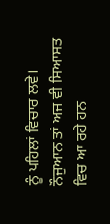ਨੂੰ ਪਹਿਲਾਂ ਵਿਚਾਰ ਲਵੇ। ਨੌਜੁਆਨ ਤਾਂ ਅਜ ਵੀ ਸਿਆਸਤ ਵਿਚ ਆ ਰਹੇ ਹਨ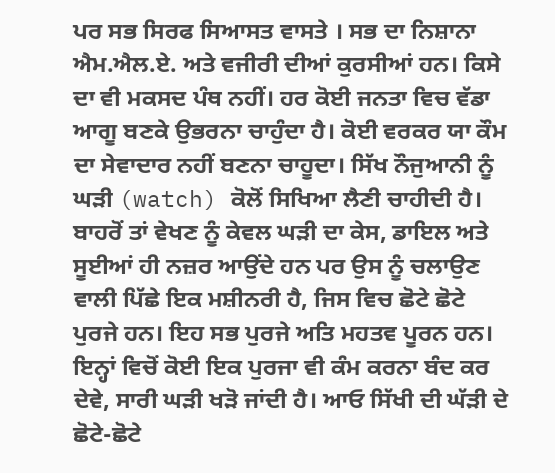ਪਰ ਸਭ ਸਿਰਫ ਸਿਆਸਤ ਵਾਸਤੇ । ਸਭ ਦਾ ਨਿਸ਼ਾਨਾ ਐਮ.ਐਲ.ਏ. ਅਤੇ ਵਜੀਰੀ ਦੀਆਂ ਕੁਰਸੀਆਂ ਹਨ। ਕਿਸੇ ਦਾ ਵੀ ਮਕਸਦ ਪੰਥ ਨਹੀਂ। ਹਰ ਕੋਈ ਜਨਤਾ ਵਿਚ ਵੱਡਾ ਆਗੂ ਬਣਕੇ ਉਭਰਨਾ ਚਾਹੁੰਦਾ ਹੈ। ਕੋਈ ਵਰਕਰ ਯਾ ਕੌਮ ਦਾ ਸੇਵਾਦਾਰ ਨਹੀਂ ਬਣਨਾ ਚਾਹੂਦਾ। ਸਿੱਖ ਨੌਜੁਆਨੀ ਨੂੰ ਘੜੀ (watch) ਕੋਲੋਂ ਸਿਖਿਆ ਲੈਣੀ ਚਾਹੀਦੀ ਹੈ। ਬਾਹਰੋਂ ਤਾਂ ਵੇਖਣ ਨੂੰ ਕੇਵਲ ਘੜੀ ਦਾ ਕੇਸ, ਡਾਇਲ ਅਤੇ ਸੂਈਆਂ ਹੀ ਨਜ਼ਰ ਆਉਂਦੇ ਹਨ ਪਰ ਉਸ ਨੂੰ ਚਲਾਉਣ ਵਾਲੀ ਪਿੱਛੇ ਇਕ ਮਸ਼ੀਨਰੀ ਹੈ, ਜਿਸ ਵਿਚ ਛੋਟੇ ਛੋਟੇ ਪੁਰਜੇ ਹਨ। ਇਹ ਸਭ ਪੁਰਜੇ ਅਤਿ ਮਹਤਵ ਪੂਰਨ ਹਨ। ਇਨ੍ਹਾਂ ਵਿਚੋਂ ਕੋਈ ਇਕ ਪੁਰਜਾ ਵੀ ਕੰਮ ਕਰਨਾ ਬੰਦ ਕਰ ਦੇਵੇ, ਸਾਰੀ ਘੜੀ ਖੜੋ ਜਾਂਦੀ ਹੈ। ਆਓ ਸਿੱਖੀ ਦੀ ਘੱੜੀ ਦੇ ਛੋਟੇ-ਛੋਟੇ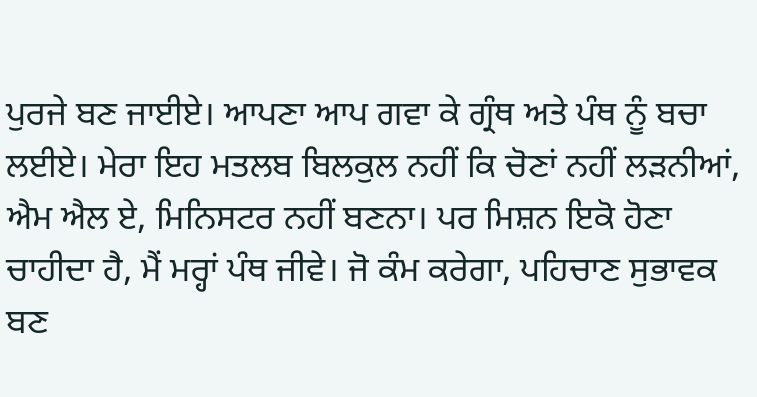ਪੁਰਜੇ ਬਣ ਜਾਈਏ। ਆਪਣਾ ਆਪ ਗਵਾ ਕੇ ਗ੍ਰੰਥ ਅਤੇ ਪੰਥ ਨੂੰ ਬਚਾ ਲਈਏ। ਮੇਰਾ ਇਹ ਮਤਲਬ ਬਿਲਕੁਲ ਨਹੀਂ ਕਿ ਚੋਣਾਂ ਨਹੀਂ ਲੜਨੀਆਂ, ਐਮ ਐਲ ਏ, ਮਿਨਿਸਟਰ ਨਹੀਂ ਬਣਨਾ। ਪਰ ਮਿਸ਼ਨ ਇਕੋ ਹੋਣਾ ਚਾਹੀਦਾ ਹੈ, ਮੈਂ ਮਰ੍ਹਾਂ ਪੰਥ ਜੀਵੇ। ਜੋ ਕੰਮ ਕਰੇਗਾ, ਪਹਿਚਾਣ ਸੁਭਾਵਕ ਬਣ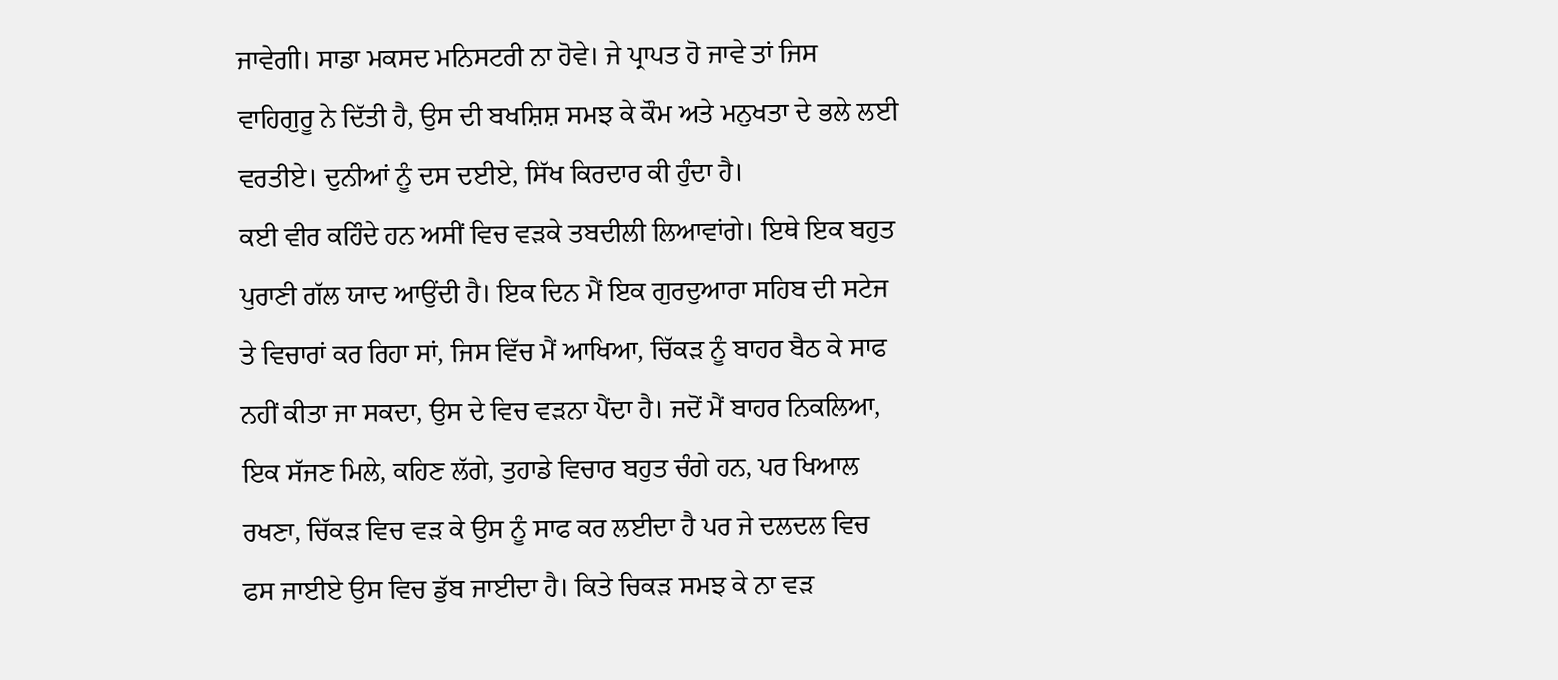ਜਾਵੇਗੀ। ਸਾਡਾ ਮਕਸਦ ਮਨਿਸਟਰੀ ਨਾ ਹੋਵੇ। ਜੇ ਪ੍ਰਾਪਤ ਹੋ ਜਾਵੇ ਤਾਂ ਜਿਸ ਵਾਹਿਗੁਰੂ ਨੇ ਦਿੱਤੀ ਹੈ, ਉਸ ਦੀ ਬਖਸ਼ਿਸ਼ ਸਮਝ ਕੇ ਕੌਮ ਅਤੇ ਮਨੁਖਤਾ ਦੇ ਭਲੇ ਲਈ ਵਰਤੀਏ। ਦੁਨੀਆਂ ਨੂੰ ਦਸ ਦਈਏ, ਸਿੱਖ ਕਿਰਦਾਰ ਕੀ ਹੁੰਦਾ ਹੈ।
ਕਈ ਵੀਰ ਕਹਿੰਦੇ ਹਨ ਅਸੀਂ ਵਿਚ ਵੜਕੇ ਤਬਦੀਲੀ ਲਿਆਵਾਂਗੇ। ਇਥੇ ਇਕ ਬਹੁਤ ਪੁਰਾਣੀ ਗੱਲ ਯਾਦ ਆਉਂਦੀ ਹੈ। ਇਕ ਦਿਨ ਮੈਂ ਇਕ ਗੁਰਦੁਆਰਾ ਸਹਿਬ ਦੀ ਸਟੇਜ ਤੇ ਵਿਚਾਰਾਂ ਕਰ ਰਿਹਾ ਸਾਂ, ਜਿਸ ਵਿੱਚ ਮੈਂ ਆਖਿਆ, ਚਿੱਕੜ ਨੂੰ ਬਾਹਰ ਬੈਠ ਕੇ ਸਾਫ ਨਹੀਂ ਕੀਤਾ ਜਾ ਸਕਦਾ, ਉਸ ਦੇ ਵਿਚ ਵੜਨਾ ਪੈਂਦਾ ਹੈ। ਜਦੋਂ ਮੈਂ ਬਾਹਰ ਨਿਕਲਿਆ, ਇਕ ਸੱਜਣ ਮਿਲੇ, ਕਹਿਣ ਲੱਗੇ, ਤੁਹਾਡੇ ਵਿਚਾਰ ਬਹੁਤ ਚੰਗੇ ਹਨ, ਪਰ ਖਿਆਲ ਰਖਣਾ, ਚਿੱਕੜ ਵਿਚ ਵੜ ਕੇ ਉਸ ਨੂੰ ਸਾਫ ਕਰ ਲਈਦਾ ਹੈ ਪਰ ਜੇ ਦਲਦਲ ਵਿਚ ਫਸ ਜਾਈਏ ਉਸ ਵਿਚ ਡੁੱਬ ਜਾਈਦਾ ਹੈ। ਕਿਤੇ ਚਿਕੜ ਸਮਝ ਕੇ ਨਾ ਵੜ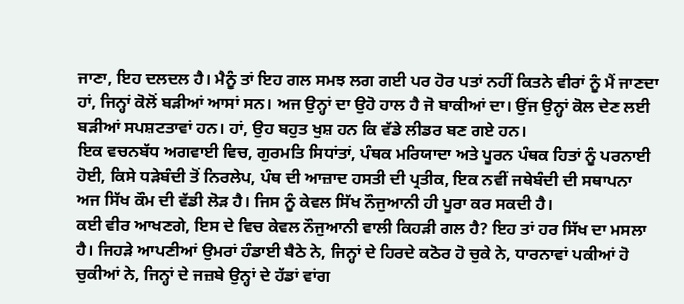ਜਾਣਾ, ਇਹ ਦਲਦਲ ਹੈ। ਮੈਨੂੰ ਤਾਂ ਇਹ ਗਲ ਸਮਝ ਲਗ ਗਈ ਪਰ ਹੋਰ ਪਤਾਂ ਨਹੀਂ ਕਿਤਨੇ ਵੀਰਾਂ ਨੂੰ ਮੈਂ ਜਾਣਦਾ ਹਾਂ, ਜਿਨ੍ਹਾਂ ਕੋਲੋਂ ਬੜੀਆਂ ਆਸਾਂ ਸਨ। ਅਜ ਉਨ੍ਹਾਂ ਦਾ ਉਹੋ ਹਾਲ ਹੈ ਜੋ ਬਾਕੀਆਂ ਦਾ। ਉਂਜ ਉਨ੍ਹਾਂ ਕੋਲ ਦੇਣ ਲਈ ਬੜੀਆਂ ਸਪਸ਼ਟਤਾਵਾਂ ਹਨ। ਹਾਂ, ਉਹ ਬਹੁਤ ਖੁਸ਼ ਹਨ ਕਿ ਵੱਡੇ ਲੀਡਰ ਬਣ ਗਏ ਹਨ।
ਇਕ ਵਚਨਬੱਧ ਅਗਵਾਈ ਵਿਚ, ਗੁਰਮਤਿ ਸਿਧਾਂਤਾਂ, ਪੰਥਕ ਮਰਿਯਾਦਾ ਅਤੇ ਪੂਰਨ ਪੰਥਕ ਹਿਤਾਂ ਨੂੰ ਪਰਨਾਈ ਹੋਈ, ਕਿਸੇ ਧੜੇਬੰਦੀ ਤੋਂ ਨਿਰਲੇਪ, ਪੰਥ ਦੀ ਆਜ਼ਾਦ ਹਸਤੀ ਦੀ ਪ੍ਰਤੀਕ, ਇਕ ਨਵੀਂ ਜਥੇਬੰਦੀ ਦੀ ਸਥਾਪਨਾ ਅਜ ਸਿੱਖ ਕੌਮ ਦੀ ਵੱਡੀ ਲੋੜ ਹੈ। ਜਿਸ ਨੂੰ ਕੇਵਲ ਸਿੱਖ ਨੌਜੁਆਨੀ ਹੀ ਪੂਰਾ ਕਰ ਸਕਦੀ ਹੈ।
ਕਈ ਵੀਰ ਆਖਣਗੇ, ਇਸ ਦੇ ਵਿਚ ਕੇਵਲ ਨੌਜੁਆਨੀ ਵਾਲੀ ਕਿਹੜੀ ਗਲ ਹੈ? ਇਹ ਤਾਂ ਹਰ ਸਿੱਖ ਦਾ ਮਸਲਾ ਹੈ। ਜਿਹੜੇ ਆਪਣੀਆਂ ਉਮਰਾਂ ਹੰਡਾਈ ਬੈਠੇ ਨੇ, ਜਿਨ੍ਹਾਂ ਦੇ ਹਿਰਦੇ ਕਠੋਰ ਹੋ ਚੁਕੇ ਨੇ, ਧਾਰਨਾਵਾਂ ਪਕੀਆਂ ਹੋ ਚੁਕੀਆਂ ਨੇ, ਜਿਨ੍ਹਾਂ ਦੇ ਜਜ਼ਬੇ ਉਨ੍ਹਾਂ ਦੇ ਹੱਡਾਂ ਵਾਂਗ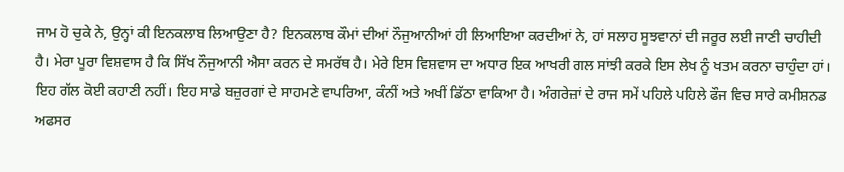ਜਾਮ ਹੋ ਚੁਕੇ ਨੇ, ਉਨ੍ਹਾਂ ਕੀ ਇਨਕਲਾਬ ਲਿਆਉਣਾ ਹੈ? ਇਨਕਲਾਬ ਕੌਮਾਂ ਦੀਆਂ ਨੌਜੁਆਨੀਆਂ ਹੀ ਲਿਆਇਆ ਕਰਦੀਆਂ ਨੇ, ਹਾਂ ਸਲਾਹ ਸੂਝਵਾਨਾਂ ਦੀ ਜਰੂਰ ਲਈ ਜਾਣੀ ਚਾਹੀਦੀ ਹੈ। ਮੇਰਾ ਪੂਰਾ ਵਿਸ਼ਵਾਸ ਹੈ ਕਿ ਸਿੱਖ ਨੌਜੁਆਨੀ ਐਸਾ ਕਰਨ ਦੇ ਸਮਰੱਥ ਹੈ। ਮੇਰੇ ਇਸ ਵਿਸ਼ਵਾਸ ਦਾ ਅਧਾਰ ਇਕ ਆਖਰੀ ਗਲ ਸਾਂਝੀ ਕਰਕੇ ਇਸ ਲੇਖ ਨੂੰ ਖਤਮ ਕਰਨਾ ਚਾਹੁੰਦਾ ਹਾਂ।
ਇਹ ਗੱਲ ਕੋਈ ਕਹਾਣੀ ਨਹੀਂ। ਇਹ ਸਾਡੇ ਬਜ਼ੁਰਗਾਂ ਦੇ ਸਾਹਮਣੇ ਵਾਪਰਿਆ, ਕੰਨੀਂ ਅਤੇ ਅਖੀਂ ਡਿੱਠਾ ਵਾਕਿਆ ਹੈ। ਅੰਗਰੇਜ਼ਾਂ ਦੇ ਰਾਜ ਸਮੇਂ ਪਹਿਲੇ ਪਹਿਲੇ ਫੌਜ ਵਿਚ ਸਾਰੇ ਕਮੀਸ਼ਨਡ ਅਫਸਰ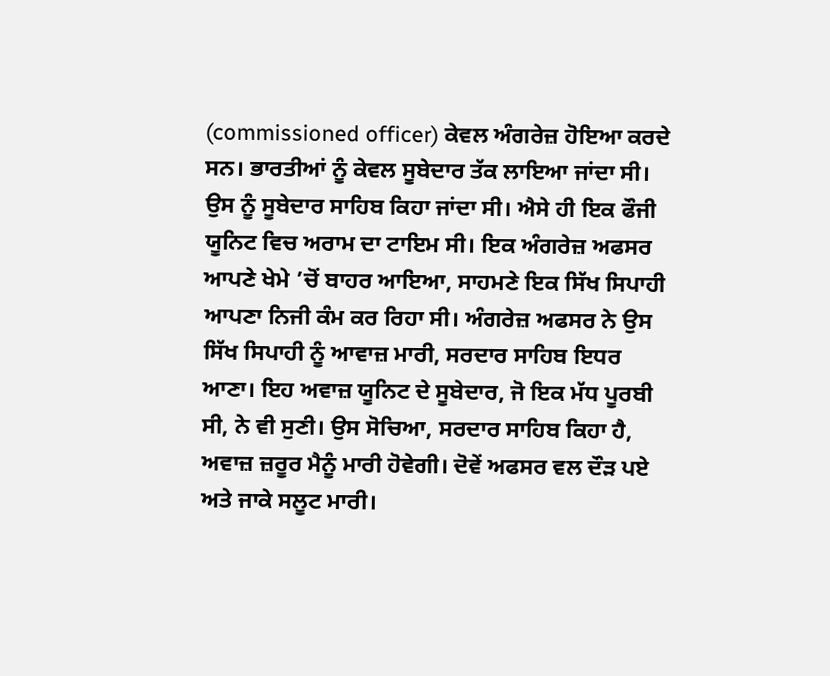(commissioned officer) ਕੇਵਲ ਅੰਗਰੇਜ਼ ਹੋਇਆ ਕਰਦੇ ਸਨ। ਭਾਰਤੀਆਂ ਨੂੰ ਕੇਵਲ ਸੂਬੇਦਾਰ ਤੱਕ ਲਾਇਆ ਜਾਂਦਾ ਸੀ। ਉਸ ਨੂੰ ਸੂਬੇਦਾਰ ਸਾਹਿਬ ਕਿਹਾ ਜਾਂਦਾ ਸੀ। ਐਸੇ ਹੀ ਇਕ ਫੌਜੀ ਯੂਨਿਟ ਵਿਚ ਅਰਾਮ ਦਾ ਟਾਇਮ ਸੀ। ਇਕ ਅੰਗਰੇਜ਼ ਅਫਸਰ ਆਪਣੇ ਖੇਮੇ ’ਚੋਂ ਬਾਹਰ ਆਇਆ, ਸਾਹਮਣੇ ਇਕ ਸਿੱਖ ਸਿਪਾਹੀ ਆਪਣਾ ਨਿਜੀ ਕੰਮ ਕਰ ਰਿਹਾ ਸੀ। ਅੰਗਰੇਜ਼ ਅਫਸਰ ਨੇ ਉਸ ਸਿੱਖ ਸਿਪਾਹੀ ਨੂੰ ਆਵਾਜ਼ ਮਾਰੀ, ਸਰਦਾਰ ਸਾਹਿਬ ਇਧਰ ਆਣਾ। ਇਹ ਅਵਾਜ਼ ਯੂਨਿਟ ਦੇ ਸੂਬੇਦਾਰ, ਜੋ ਇਕ ਮੱਧ ਪੂਰਬੀ ਸੀ, ਨੇ ਵੀ ਸੁਣੀ। ਉਸ ਸੋਚਿਆ, ਸਰਦਾਰ ਸਾਹਿਬ ਕਿਹਾ ਹੈ, ਅਵਾਜ਼ ਜ਼ਰੂਰ ਮੈਨੂੰ ਮਾਰੀ ਹੋਵੇਗੀ। ਦੋਵੇਂ ਅਫਸਰ ਵਲ ਦੌੜ ਪਏ ਅਤੇ ਜਾਕੇ ਸਲੂਟ ਮਾਰੀ।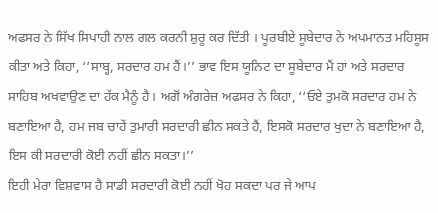ਅਫਸਰ ਨੇ ਸਿੱਖ ਸਿਪਾਹੀ ਨਾਲ ਗਲ ਕਰਨੀ ਸ਼ੁਰੂ ਕਰ ਦਿੱਤੀ । ਪੂਰਬੀਏ ਸੂਬੇਦਾਰ ਨੇ ਅਪਮਾਨਤ ਮਹਿਸੂਸ ਕੀਤਾ ਅਤੇ ਕਿਹਾ, ‘‘ਸਾਬ੍ਹ, ਸਰਦਾਰ ਹਮ ਹੈਂ।’’ ਭਾਵ ਇਸ ਯੂਨਿਟ ਦਾ ਸੂਬੇਦਾਰ ਮੈਂ ਹਾਂ ਅਤੇ ਸਰਦਾਰ ਸਾਹਿਬ ਅਖਵਾਉਣ ਦਾ ਹੱਕ ਮੈਨੂੰ ਹੈ। ਅਗੋਂ ਅੰਗਰੇਜ਼ ਅਫਸਰ ਨੇ ਕਿਹਾ, ‘‘ਓਏ ਤੁਮਕੋ ਸਰਦਾਰ ਹਮ ਨੇ ਬਣਾਇਆ ਹੈ, ਹਮ ਜਬ ਚਾਹੇਂ ਤੁਮਾਰੀ ਸਰਦਾਰੀ ਛੀਨ ਸਕਤੇ ਹੈਂ, ਇਸਕੋ ਸਰਦਾਰ ਖੁਦਾ ਨੇ ਬਣਾਇਆ ਹੈ, ਇਸ ਕੀ ਸਰਦਾਰੀ ਕੋਈ ਨਹੀਂ ਛੀਨ ਸਕਤਾ।’’
ਇਹੀ ਮੇਰਾ ਵਿਸ਼ਵਾਸ ਹੈ ਸਾਡੀ ਸਰਦਾਰੀ ਕੋਈ ਨਹੀਂ ਖੋਹ ਸਕਦਾ ਪਰ ਜੇ ਆਪ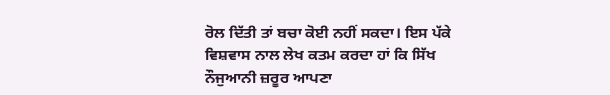ਰੋਲ ਦਿੱਤੀ ਤਾਂ ਬਚਾ ਕੋਈ ਨਹੀਂ ਸਕਦਾ। ਇਸ ਪੱਕੇ ਵਿਸ਼ਵਾਸ ਨਾਲ ਲੇਖ ਕਤਮ ਕਰਦਾ ਹਾਂ ਕਿ ਸਿੱਖ ਨੌਜੁਆਨੀ ਜ਼ਰੂਰ ਆਪਣਾ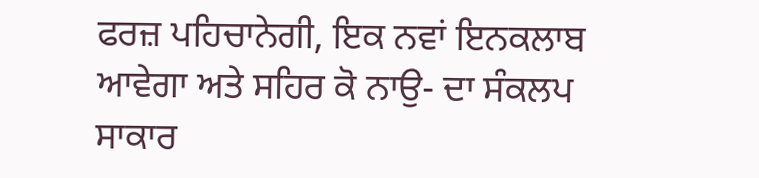ਫਰਜ਼ ਪਹਿਚਾਨੇਗੀ, ਇਕ ਨਵਾਂ ਇਨਕਲਾਬ ਆਵੇਗਾ ਅਤੇ ਸਹਿਰ ਕੋ ਨਾਉ- ਦਾ ਸੰਕਲਪ ਸਾਕਾਰ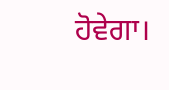ਹੋਵੇਗਾ।